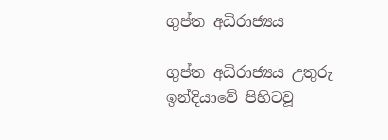ගුප්ත අධිරාජ්‍යය

ගුප්ත අධිරාජ්‍යය උතුරු ඉන්දියාවේ පිහිටවූ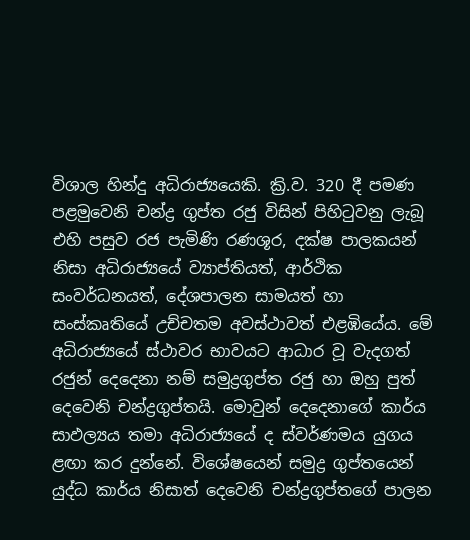විශාල හින්දු අධිරාජ්‍යයෙකි. ක්‍රි.ව. 320 දී පමණ පළමුවෙනි චන්ද්‍ර ගුප්ත රජු විසින් පිහිටුවනු ලැබූ එහි පසුව රජ පැමිණි රණශූර, දක්ෂ පාලකයන් නිසා අධිරාජ්‍යයේ ව්‍යාප්තියත්, ආර්ථික සංවර්ධනයත්, දේශපාලන සාමයත් හා සංස්කෘතියේ උච්චතම අවස්ථාවත් එළඹියේය. මේ අධිරාජ්‍යයේ ස්ථාවර භාවයට ආධාර වූ වැදගත් රජුන් දෙදෙනා නම් සමුද්‍රගුප්ත රජු හා ඔහු පුත් දෙවෙනි චන්ද්‍රගුප්තයි. මොවුන් දෙදෙනාගේ කාර්ය සාඵල්‍යය තමා අධිරාජ්‍යයේ ද ස්වර්ණමය යුගය ළඟා කර දුන්නේ. විශේෂයෙන් සමුද්‍ර ගුප්තයෙන් යුද්ධ කාර්ය නිසාත් දෙවෙනි චන්ද්‍රගුප්තගේ පාලන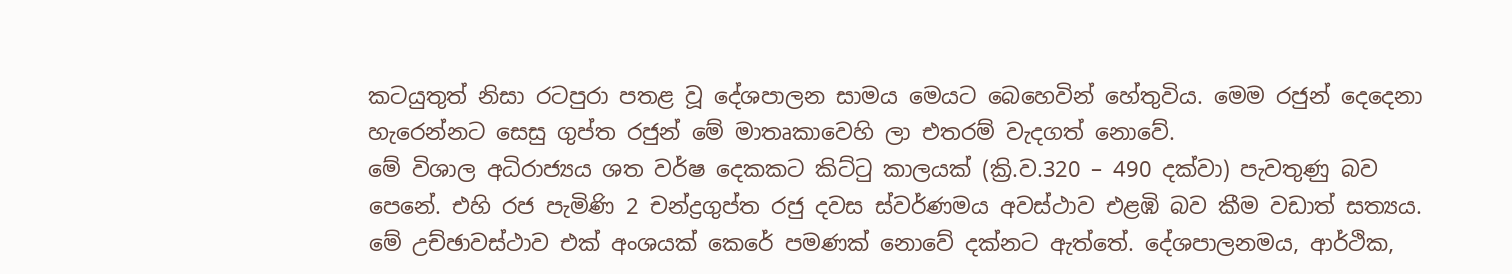කටයුතුත් නිසා රටපුරා පතළ වූ දේශපාලන සාමය මෙයට බෙහෙවින් හේතුවිය. මෙම රජුන් දෙදෙනා හැරෙන්නට සෙසු ගුප්ත රජුන් මේ මාතෘකාවෙහි ලා එතරම් වැදගත් නොවේ.
මේ විශාල අධිරාජ්‍යය ශත වර්ෂ දෙකකට කිට්ටු කාලයක් (ක්‍රි.ව.320 – 490 දක්වා) පැවතුණු බව පෙනේ. එහි රජ පැමිණි 2 චන්ද්‍රගුප්ත රජු දවස ස්වර්ණමය අවස්ථාව එළඹි බව කීම වඩාත් සත්‍යය. මේ උච්ඡාවස්ථාව එක් අංශයක් කෙරේ පමණක් නොවේ දක්නට ඇත්තේ. දේශපාලනමය, ආර්ථික,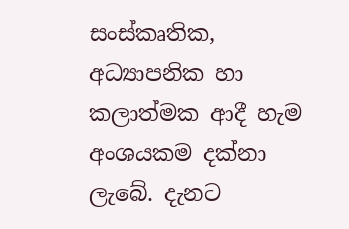සංස්කෘතික, අධ්‍යාපනික හා කලාත්මක ආදී හැම අංශයකම දක්නා ලැබේ. දැනට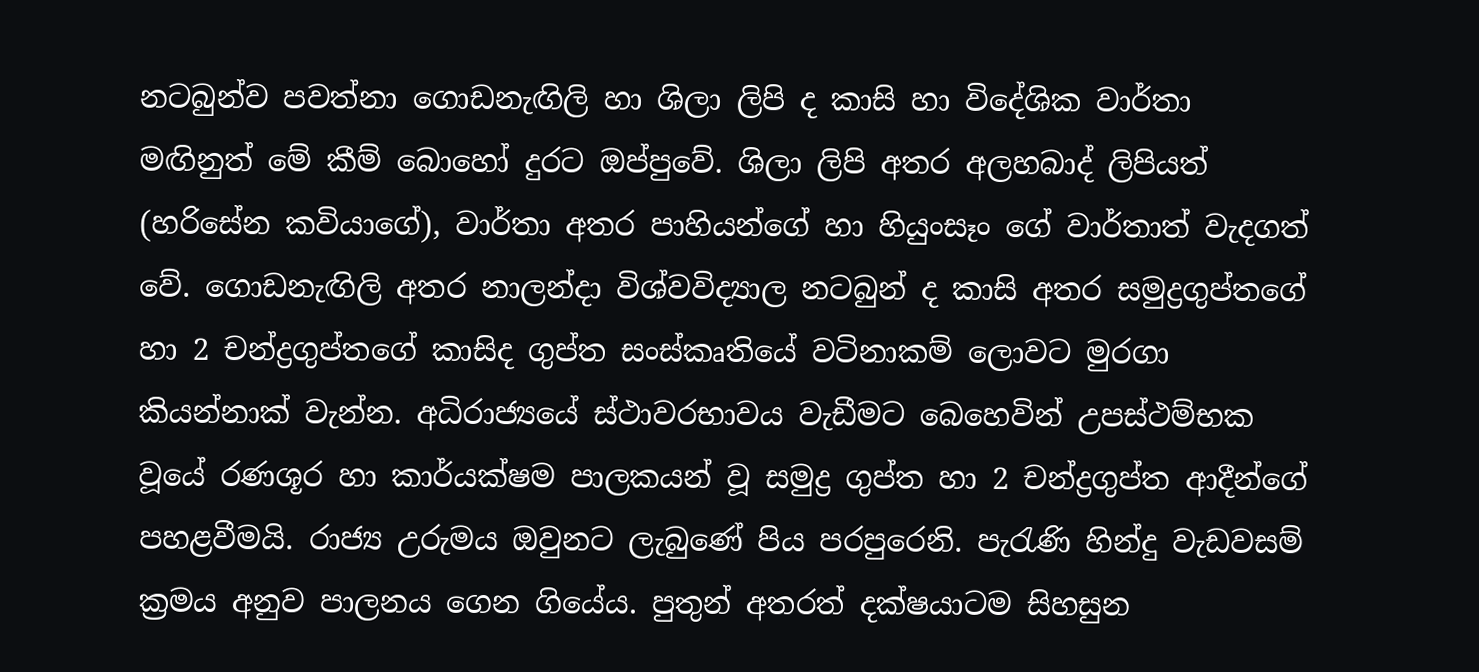නටබුන්ව පවත්නා ගොඩනැඟිලි හා ශිලා ලිපි ද කාසි හා විදේශික වාර්තා මඟිනුත් මේ කීම් බොහෝ දුරට ඔප්පුවේ. ශිලා ලිපි අතර අලහබාද් ලිපියත් (හරිසේන කවියාගේ), වාර්තා අතර පාහියන්ගේ හා හියුංසෑං ගේ වාර්තාත් වැදගත් වේ. ගොඩනැඟිලි අතර නාලන්දා විශ්වවිද්‍යාල නටබුන් ද කාසි අතර සමුද්‍රගුප්තගේ හා 2 චන්ද්‍රගුප්තගේ කාසිද ගුප්ත සංස්කෘතියේ වටිනාකම් ලොවට මුරගා කියන්නාක් වැන්න. අධිරාජ්‍යයේ ස්ථාවරභාවය වැඩීමට බෙහෙවින් උපස්ථම්භක වූයේ රණශූර හා කාර්යක්ෂම පාලකයන් වූ සමුද්‍ර ගුප්ත හා 2 චන්ද්‍රගුප්ත ආදීන්ගේ පහළවීමයි. රාජ්‍ය උරුමය ඔවුනට ලැබුණේ පිය පරපුරෙනි. පැරැණි හින්දු වැඩවසම් ක්‍රමය අනුව පාලනය ගෙන ගියේය. පුතුන් අතරත් දක්ෂයාටම සිහසුන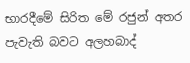භාරදීමේ සිරිත මේ රජුන් අතර පැවැති බවට අලහබාද්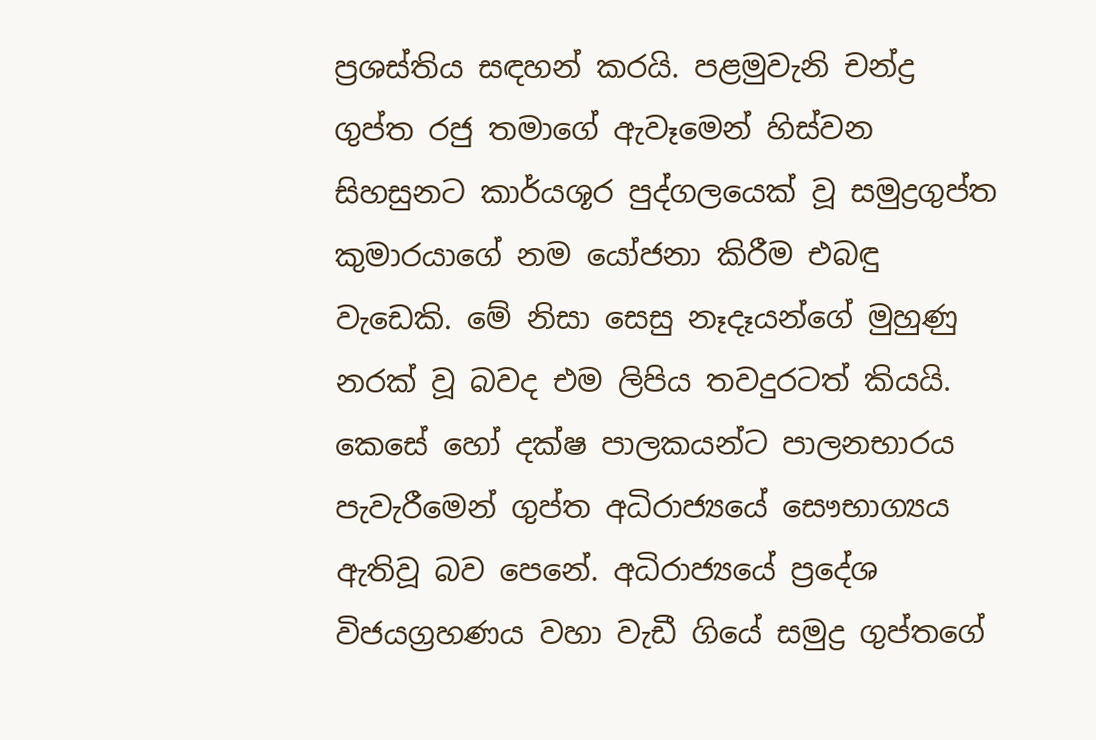ප්‍රශස්තිය සඳහන් කරයි. පළමුවැනි චන්ද්‍ර ගුප්ත රජු තමාගේ ඇවෑමෙන් හිස්වන සිහසුනට කාර්යශූර පුද්ගලයෙක් වූ සමුද්‍රගුප්ත කුමාරයාගේ නම යෝජනා කිරීම එබඳු වැඩෙකි. මේ නිසා සෙසු නෑදෑයන්ගේ මුහුණු නරක් වූ බවද එම ලිපිය තවදුරටත් කියයි. කෙසේ හෝ දක්ෂ පාලකයන්ට පාලනභාරය පැවැරීමෙන් ගුප්ත අධිරාජ්‍යයේ සෞභාග්‍යය ඇතිවූ බව පෙනේ. අධිරාජ්‍යයේ ප්‍රදේශ විජයග්‍රහණය වහා වැඩී ගියේ සමුද්‍ර ගුප්තගේ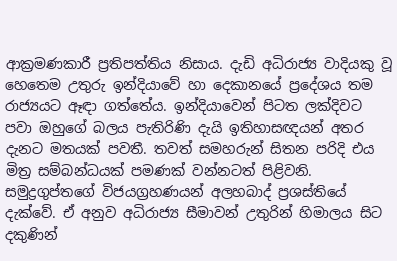ආක්‍රමණකාරී ප්‍රතිපත්තිය නිසාය. දැඩි අධිරාජ්‍ය වාදියකු වූ හෙතෙම උතුරු ඉන්දියාවේ හා දෙකානයේ ප්‍රදේශය තම රාජ්‍යයට ඈඳා ගත්තේය. ඉන්දියාවෙන් පිටත ලක්දිවට පවා ඔහුගේ බලය පැතිරිණි දැයි ඉතිහාසඥයන් අතර දැනට මතයක් පවතී. තවත් සමහරුන් සිතන පරිදි එය මිත්‍ර සම්බන්ධයක් පමණක් වන්නටත් පිළිවනි. සමුද්‍රගුප්තගේ විජයග්‍රහණයන් අලහබාද් ප්‍රශස්තියේ දැක්වේ. ඒ අනුව අධිරාජ්‍ය සීමාවන් උතුරින් හිමාලය සිට දකුණින්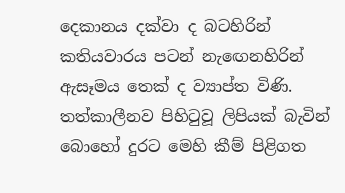දෙකානය දක්වා ද බටහිරින් කතියවාරය පටන් නැඟෙනහිරින් ඇසෑමය තෙක් ද ව්‍යාප්ත විණි. තත්කාලීනව පිහිටුවූ ලිපියක් බැවින් බොහෝ දුරට මෙහි කීම් පිළිගත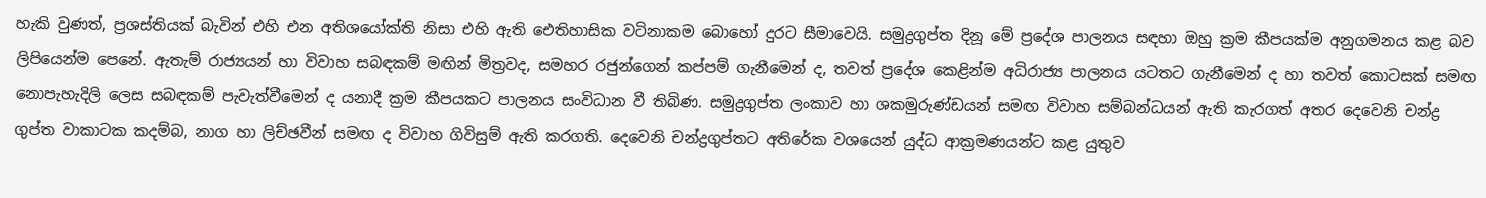හැකි වුණත්, ප්‍රශස්තියක් බැවින් එහි එන අතිශයෝක්ති නිසා එහි ඇති ඓතිහාසික වටිනාකම බොහෝ දුරට සීමාවෙයි. සමුද්‍රගුප්ත දිනූ මේ ප්‍රදේශ පාලනය සඳහා ඔහු ක්‍රම කීපයක්ම අනුගමනය කළ බව ලිපියෙන්ම පෙනේ. ඇතැම් රාජ්‍යයන් හා විවාහ සබඳකම් මඟින් මිත්‍රවද, සමහර රජුන්ගෙන් කප්පම් ගැනීමෙන් ද, තවත් ප්‍රදේශ කෙළින්ම අධිරාජ්‍ය පාලනය යටතට ගැනීමෙන් ද හා තවත් කොටසක් සමඟ නොපැහැදිලි ලෙස සබඳකම් පැවැත්වීමෙන් ද යනාදී ක්‍රම කීපයකට පාලනය සංවිධාන වී තිබිණ. සමුද්‍රගුප්ත ලංකාව හා ශකමුරුණ්ඩයන් සමඟ විවාහ සම්බන්ධයන් ඇති කැරගත් අතර දෙවෙනි චන්ද්‍ර ගුප්ත වාකාටක කදම්බ, නාග හා ලිච්ඡවීන් සමඟ ද විවාහ ගිවිසුම් ඇති කරගති. දෙවෙනි චන්ද්‍රගුප්තට අතිරේක වශයෙන් යුද්ධ ආක්‍රමණයන්ට කළ යුතුව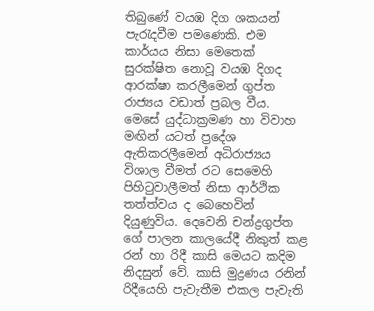තිබුණේ වයඹ දිග ශකයන් පැරැදවීම පමණෙකි. එම කාර්යය නිසා මෙතෙක් සුරක්ෂිත නොවූ වයඹ දිගද ආරක්ෂා කරලීමෙන් ගුප්ත රාජ්‍යය වඩාත් ප්‍රබල වීය. මෙසේ යුද්ධාක්‍රමණ හා විවාහ මඟින් යටත් ප්‍රදේශ ඇතිකරලීමෙන් අධිරාජ්‍යය විශාල වීමත් රට සෙමෙහි පිහිටුවාලීමත් නිසා ආර්ථික තත්ත්වය ද බෙහෙවින් දියුණුවිය. දෙවෙනි චන්ද්‍රගුප්ත ගේ පාලන කාලයේදී නිකුත් කළ රන් හා රිදී කාසි මෙයට කදිම නිදසුන් වේ. කාසි මුද්‍රණය රනින් රිදීයෙහි පැවැතීම එකල පැවැති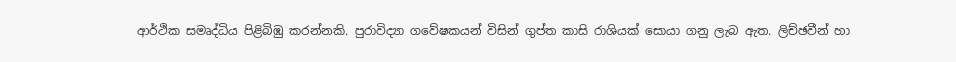ආර්ථික සමෘද්ධිය පිළිබිඹු කරන්නකි. පුරාවිද්‍යා ගවේෂකයන් විසින් ගුප්ත කාසි රාශියක් සොයා ගනු ලැබ ඇත. ලිච්ඡවීන් හා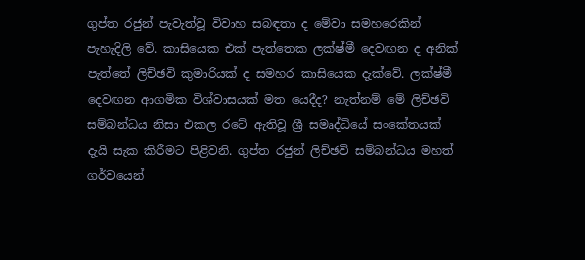ගුප්ත රජුන් පැවැත්වූ විවාහ සබඳතා ද මේවා සමහරෙකින් පැහැදිලි වේ. කාසියෙක එක් පැත්තෙක ලක්ෂ්මී දෙවඟන ද අනික් පැත්තේ ලිච්ඡවි කුමාරියක් ද සමහර කාසියෙක දැක්වේ. ලක්ෂ්මී දෙවඟන ආගමික විශ්වාසයක් මත යෙදීද? නැත්නම් මේ ලිච්ඡවි සම්බන්ධය නිසා එකල රටේ ඇතිවූ ශ්‍රී සමෘද්ධියේ සංකේතයක් දැයි සැක කිරීමට පිළිවනි. ගුප්ත රජුන් ලිච්ඡවි සම්බන්ධය මහත් ගර්වයෙන්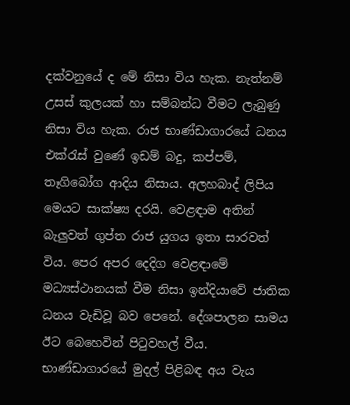දක්වනුයේ ද මේ නිසා විය හැක. නැත්නම් උසස් කුලයක් හා සම්බන්ධ වීමට ලැබුණු නිසා විය හැක. රාජ භාණ්ඩාගාරයේ ධනය එක්රැස් වුණේ ඉඩම් බදු, කප්පම්, තෑගිබෝග ආදිය නිසාය. අලහබාද් ලිපිය මෙයට සාක්ෂ්‍ය දරයි. වෙළඳාම අතින් බැලුවත් ගුප්ත රාජ යුගය ඉතා සාරවත් විය. පෙර අපර දෙදිග වෙළඳාමේ මධ්‍යස්ථානයක් වීම නිසා ඉන්දියාවේ ජාතික ධනය වැඩිවූ බව පෙනේ. දේශපාලන සාමය ඊට බෙහෙවින් පිටුවහල් වීය. භාණ්ඩාගාරයේ මුදල් පිළිබඳ අය වැය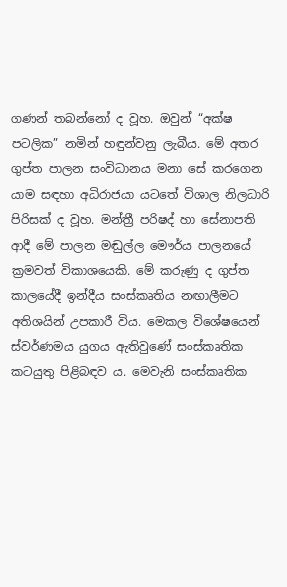ගණන් තබන්නෝ ද වූහ. ඔවුන් “අක්ෂ පටලික” නමින් හඳුන්වනු ලැබීය. මේ අතර ගුප්ත පාලන සංවිධානය මනා සේ කරගෙන යාම සඳහා අධිරාජයා යටතේ විශාල නිලධාරි පිරිසක් ද වූහ. මන්ත්‍රී පරිෂද් හා සේනාපති ආදී මේ පාලන මඬුල්ල මෞර්ය පාලනයේ ක්‍රමවත් විකාශයෙකි. මේ කරුණු ද ගුප්ත කාලයේදී ඉන්දීය සංස්කෘතිය නඟාලීමට අතිශයින් උපකාරී විය. මෙකල විශේෂයෙන් ස්වර්ණමය යුගය ඇතිවුණේ සංස්කෘතික කටයුතු පිළිබඳව ය. මෙවැනි සංස්කෘතික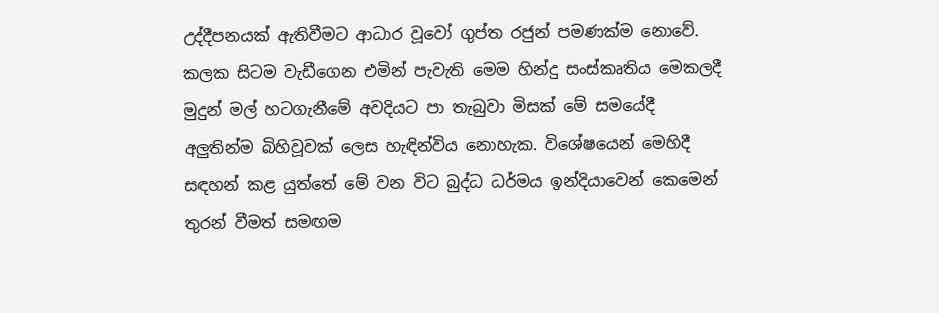උද්දීපනයක් ඇතිවීමට ආධාර වූවෝ ගුප්ත රජුන් පමණක්ම නොවේ. කලක සිටම වැඩීගෙන එමින් පැවැති මෙම හින්දු සංස්කෘතිය මෙකලදී මුදුන් මල් හටගැනීමේ අවදියට පා තැබුවා මිසක් මේ සමයේදී අලුතින්ම බිහිවූවක් ලෙස හැඳින්විය නොහැක. විශේෂයෙන් මෙහිදී සඳහන් කළ යුත්තේ මේ වන විට බුද්ධ ධර්මය ඉන්දියාවෙන් කෙමෙන් තුරන් වීමත් සමඟම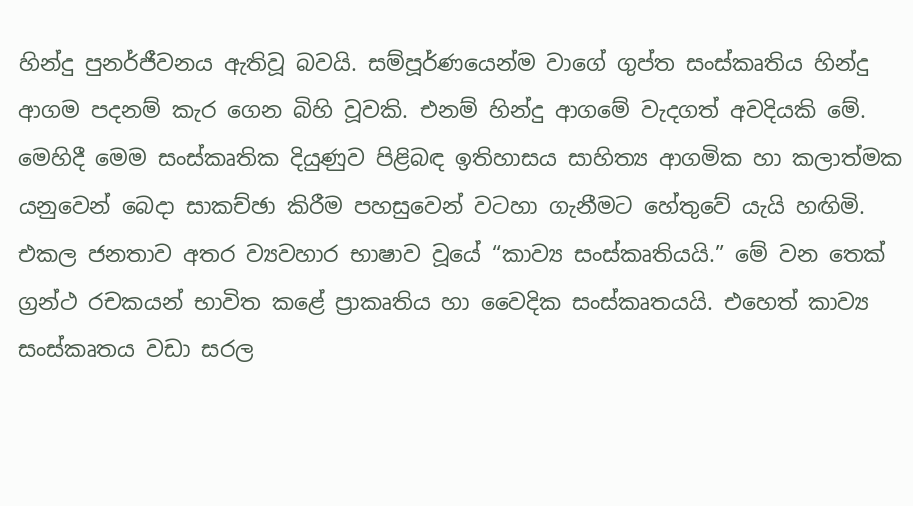හින්දු පුනර්ජීවනය ඇතිවූ බවයි. සම්පූර්ණයෙන්ම වාගේ ගුප්ත සංස්කෘතිය හින්දු ආගම පදනම් කැර ගෙන බිහි වූවකි. එනම් හින්දු ආගමේ වැදගත් අවදියකි මේ. මෙහිදී මෙම සංස්කෘතික දියුණුව පිළිබඳ ඉතිහාසය සාහිත්‍ය ආගමික හා කලාත්මක යනුවෙන් බෙදා සාකච්ඡා කිරීම පහසුවෙන් වටහා ගැනීමට හේතුවේ යැයි හඟිමි. එකල ජනතාව අතර ව්‍යවහාර භාෂාව වූයේ “කාව්‍ය සංස්කෘතියයි.” මේ වන තෙක් ග්‍රන්ථ රචකයන් භාවිත කළේ ප්‍රාකෘතිය හා වෛදික සංස්කෘතයයි. එහෙත් කාව්‍ය සංස්කෘතය වඩා සරල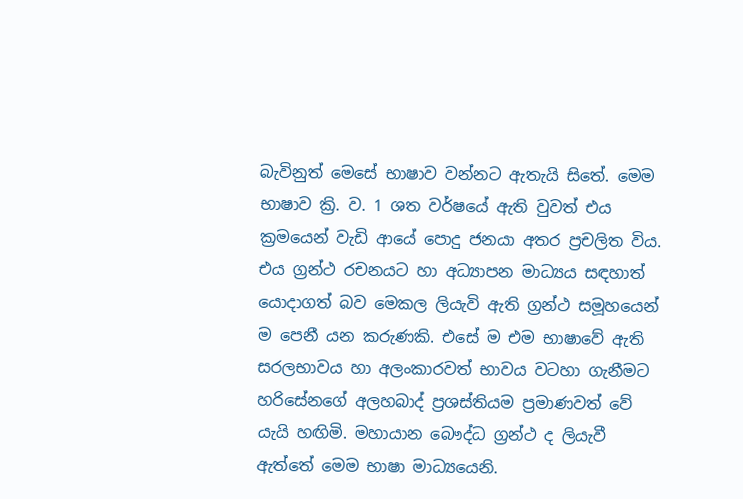බැවිනුත් මෙසේ භාෂාව වන්නට ඇතැයි සිතේ. මෙම භාෂාව ක්‍රි. ව. 1 ශත වර්ෂයේ ඇති වුවත් එය ක්‍රමයෙන් වැඩි ආයේ පොදු ජනයා අතර ප්‍රචලිත විය. එය ග්‍රන්ථ රචනයට හා අධ්‍යාපන මාධ්‍යය සඳහාත් යොදාගත් බව මෙකල ලියැවි ඇති ග්‍රන්ථ සමූහයෙන් ම පෙනී යන කරුණකි. එසේ ම එම භාෂාවේ ඇති සරලභාවය හා අලංකාරවත් භාවය වටහා ගැනීමට හරිසේනගේ අලහබාද් ප්‍රශස්තියම ප්‍රමාණවත් වේ යැයි හඟිමි. මහායාන බෞද්ධ ග්‍රන්ථ ද ලියැවී ඇත්තේ මෙම භාෂා මාධ්‍යයෙනි.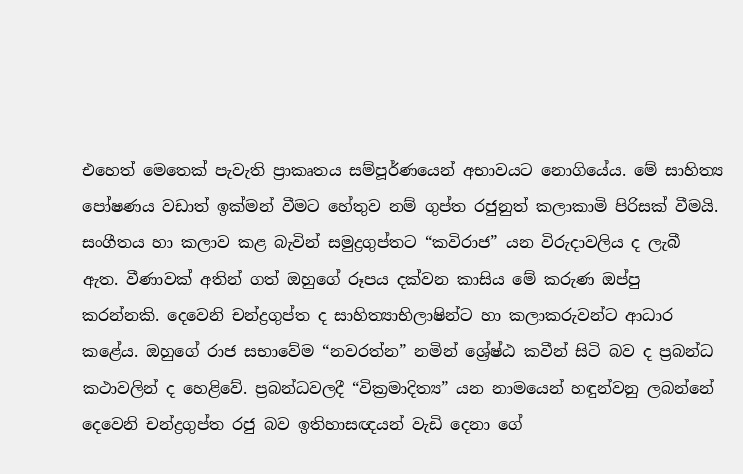එහෙත් මෙතෙක් පැවැති ප්‍රාකෘතය සම්පූර්ණයෙන් අභාවයට නොගියේය. මේ සාහිත්‍ය පෝෂණය වඩාත් ඉක්මන් වීමට හේතුව නම් ගුප්ත රජුනුත් කලාකාමි පිරිසක් වීමයි. සංගීතය හා කලාව කළ බැවින් සමුද්‍රගුප්තට “කවිරාජ” යන විරුදාවලිය ද ලැබී ඇත. වීණාවක් අතින් ගත් ඔහුගේ රූපය දක්වන කාසිය මේ කරුණ ඔප්පු කරන්නකි. දෙවෙනි චන්ද්‍රගුප්ත ද සාහිත්‍යාභිලාෂින්ට හා කලාකරුවන්ට ආධාර කළේය. ඔහුගේ රාජ සභාවේම “නවරත්න” නමින් ශ්‍රේෂ්ඨ කවීන් සිටි බව ද ප්‍රබන්ධ කථාවලින් ද හෙළිවේ. ප්‍රබන්ධවලදී “වික්‍රමාදිත්‍ය” යන නාමයෙන් හඳුන්වනු ලබන්නේ දෙවෙනි චන්ද්‍රගුප්ත රජු බව ඉතිහාසඥයන් වැඩි දෙනා ගේ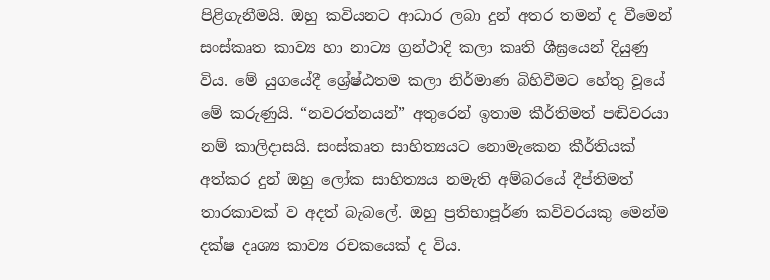පිළිගැනීමයි. ඔහු කවියනට ආධාර ලබා දුන් අතර තමන් ද වීමෙන් සංස්කෘත කාව්‍ය හා නාට්‍ය ග්‍රන්ථාදි කලා කෘති ශීඝ්‍රයෙන් දියුණු විය. මේ යුගයේදී ශ්‍රේෂ්ඨතම කලා නිර්මාණ බිහිවීමට හේතු වූයේ මේ කරුණුයි. “නවරත්නයන්” අතුරෙන් ඉතාම කීර්තිමත් පඬිවරයා නම් කාලිදාසයි. සංස්කෘත සාහිත්‍යයට නොමැකෙන කීර්තියක් අත්කර දුන් ඔහු ලෝක සාහිත්‍යය නමැති අම්බරයේ දීප්තිමත් තාරකාවක් ව අදත් බැබලේ. ඔහු ප්‍රතිභාපූර්ණ කවිවරයකු මෙන්ම දක්ෂ දෘශ්‍ය කාව්‍ය රචකයෙක් ද විය.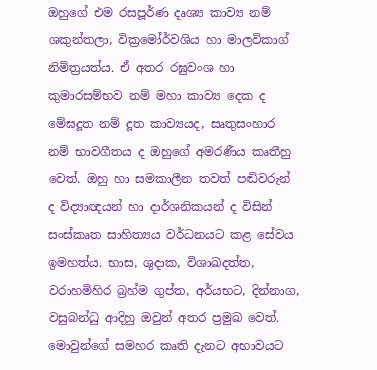ඔහුගේ එම රසපූර්ණ දෘශ්‍ය කාව්‍ය නම් ශකුන්තලා, වික්‍රමෝර්වශිය හා මාලවිකාග් නිමිත්‍රයත්ය. ඒ අතර රඝුවංශ හා කුමාරසම්භව නම් මහා කාව්‍ය දෙක ද මේඝදූත නම් දූත කාව්‍යයද, සෘතුසංහාර නම් භාවගීතය ද ඔහුගේ අමරණීය කෘතීහු වෙත්. ඔහු හා සමකාලීන තවත් පඬිවරුන් ද විද්‍යාඥයන් හා දාර්ශනිකයන් ද විසින් සංස්කෘත සාහිත්‍යය වර්ධනයට කළ සේවය ඉමහත්ය. භාස, ශුදාක, විශාඛදත්ත, වරාහමිහිර බ්‍රහ්ම ගුප්ත, අර්යභට, දින්නාග, වසුබන්ධු ආදිහු ඔවුන් අතර ප්‍රමුඛ වෙත්. මොවුන්ගේ සමහර කෘති දැනට අභාවයට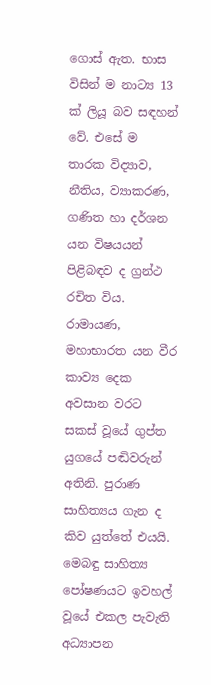ගොස් ඇත. භාස විසින් ම නාට්‍ය 13 ක් ලියූ බව සඳහන් වේ. එසේ ම තාරක විද්‍යාව, නීතිය, ව්‍යාකරණ, ගණිත හා දර්ශන යන විෂයයන් පිළිබඳව ද ග්‍රන්ථ රචිත විය. රාමායණ, මහාභාරත යන වීර කාව්‍ය දෙක අවසාන වරට සකස් වූයේ ගුප්ත යුගයේ පඬිවරුන් අතිනි. පුරාණ සාහිත්‍යය ගැන ද කිව යුත්තේ එයයි. මෙබඳු සාහිත්‍ය පෝෂණයට ඉවහල් වූයේ එකල පැවැති අධ්‍යාපන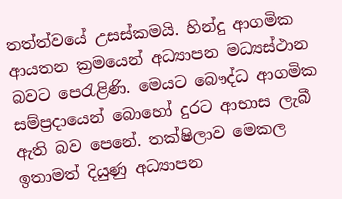තත්ත්වයේ උසස්කමයි. හින්දු ආගමික ආයතන ක්‍රමයෙන් අධ්‍යාපන මධ්‍යස්ථාන බවට පෙරැළිණි. මෙයට බෞද්ධ ආගමික සම්ප්‍රදායෙන් බොහෝ දුරට ආභාස ලැබී ඇති බව පෙනේ. තක්ෂිලාව මෙකල ඉතාමත් දියුණු අධ්‍යාපන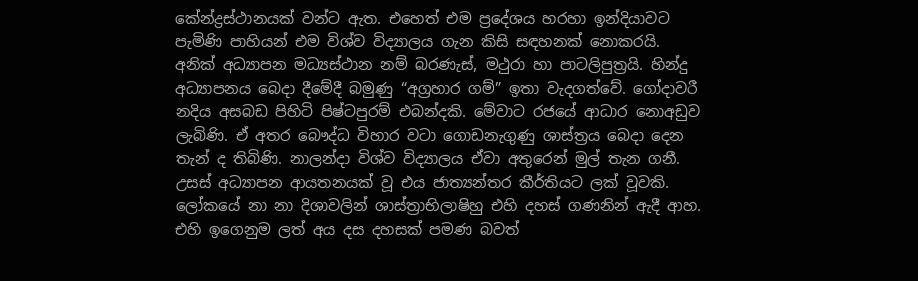කේන්ද්‍රස්ථානයක් වන්ට ඇත. එහෙත් එම ප්‍රදේශය හරහා ඉන්දියාවට පැමිණි පාහියන් එම විශ්ව විද්‍යාලය ගැන කිසි සඳහනක් නොකරයි. අනික් අධ්‍යාපන මධ්‍යස්ථාන නම් බරණැස්, මථුරා හා පාටලිපුත්‍රයි. හින්දු අධ්‍යාපනය බෙදා දීමේදී බමුණු “අග්‍රහාර ගම්” ඉතා වැදගත්වේ. ගෝදාවරී නදිය අසබඩ පිහිටි පිෂ්ටපුරම් එබන්දකි. මේවාට රජයේ ආධාර නොඅඩුව ලැබිණි. ඒ අතර බෞද්ධ විහාර වටා ගොඩනැගුණු ශාස්ත්‍රය බෙදා දෙන තැන් ද තිබිණි. නාලන්දා විශ්ව විද්‍යාලය ඒවා අතුරෙන් මුල් තැන ගනී. උසස් අධ්‍යාපන ආයතනයක් වූ එය ජාත්‍යන්තර කීර්තියට ලක් වූවකි. ලෝකයේ නා නා දිශාවලින් ශාස්ත්‍රාභිලාෂිහු එහි දහස් ගණනින් ඇදී ආහ. එහි ඉගෙනුම ලත් අය දස දහසක් පමණ බවත්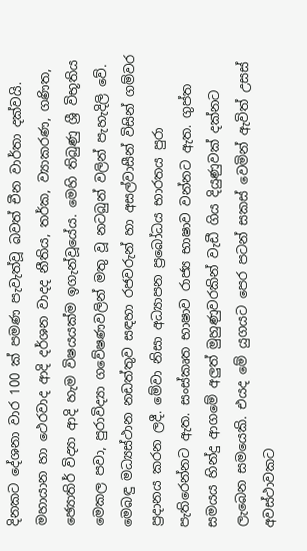දිනකට දේශනා වාර 100 ක් පමණ පැවැත්වූ බවත් චීන වාර්තා දක්වයි. මහායාන හා ථෙරවාද ආදි දර්ශන වාදද නීතිය, තර්ක, ව්‍යාකරණ, ගණිත, ඡ්‍යොතිර් විද්‍යා ආදි හැම විෂයයක්ම ඉගැන්වූයේය. මෙහි තිබුණු ශ්‍රී විභූතිය මෙකල පවා, පුරාවිද්‍යා ගවේෂණවලින් මතු වූ නටබුන් වලින් පැහැදිලි වේ. මෙබඳු මධ්‍යස්ථාන නඩත්තුව සඳහා රජවරුන් හා අසල්වාසීන් විසින් ගම්වර ප්‍රදානය කරන ලදී. මේවා නිසා අධ්‍යාපන ප්‍රබෝධය භාරතය පුරා පැතිරෙන්නට ඇත. සංස්කෘත භාෂාව රාජ්‍ය භාෂාව වන්නට ඇත. ගුප්ත සමයය හින්දු ආගමේ අලුත් මුහුණුවරකින් වැඩී ගිය දියුණුවක් දක්නට ලැබෙන සමයෙකි. එයද මේ යුගයට පෙර පටන් සකස් වෙමින් ඇවිත් උසස් අවස්ථාවකට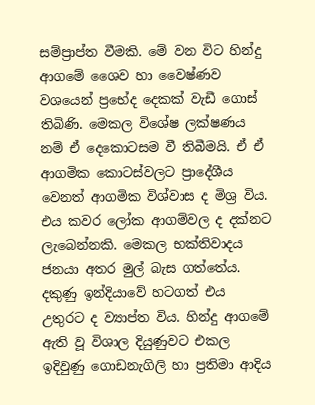සම්ප්‍රාප්ත වීමකි. මේ වන විට හින්දු ආගමේ ශෛව හා වෛෂ්ණව වශයෙන් ප්‍රභේද දෙකක් වැඩී ගොස් තිබිණි. මෙකල විශේෂ ලක්ෂණය නම් ඒ දෙකොටසම වී තිබීමයි. ඒ ඒ ආගමික කොටස්වලට ප්‍රාදේශීය වෙනත් ආගමික විශ්වාස ද මිශ්‍ර විය. එය කවර ලෝක ආගම්වල ද දක්නට ලැබෙන්නකි. මෙකල භක්තිවාදය ජනයා අතර මුල් බැස ගත්තේය. දකුණු ඉන්දියාවේ හටගත් එය උතුරට ද ව්‍යාප්ත විය. හින්දු ආගමේ ඇති වූ විශාල දියුණුවට එකල ඉදිවුණු ගොඩනැගිලි හා ප්‍රතිමා ආදිය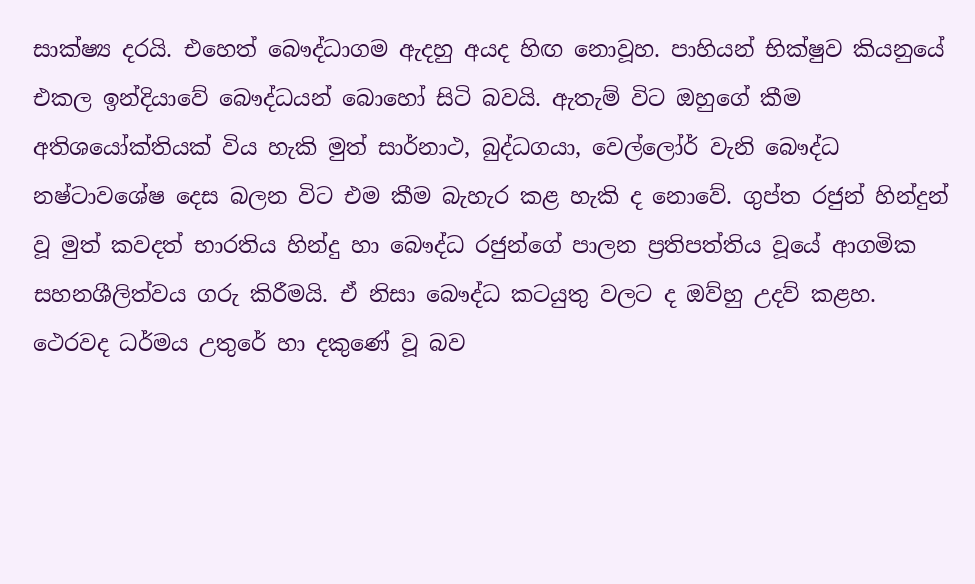සාක්ෂ්‍ය දරයි. එහෙත් බෞද්ධාගම ඇදහු අයද හිඟ නොවූහ. පාහියන් භික්ෂුව කියනුයේ එකල ඉන්දියාවේ බෞද්ධයන් බොහෝ සිටි බවයි. ඇතැම් විට ඔහුගේ කීම අතිශයෝක්තියක් විය හැකි මුත් සාර්නාථ, බුද්ධගයා, වෙල්ලෝර් වැනි බෞද්ධ නෂ්ටාවශේෂ දෙස බලන විට එම කීම බැහැර කළ හැකි ද නොවේ. ගුප්ත රජුන් හින්දුන් වූ මුත් කවදත් භාරතිය හින්දු හා බෞද්ධ රජුන්ගේ පාලන ප්‍රතිපත්තිය වූයේ ආගමික සහනශීලිත්වය ගරු කිරීමයි. ඒ නිසා බෞද්ධ කටයුතු වලට ද ඔව්හු උදව් කළහ. ථෙරවද ධර්මය උතුරේ හා දකුණේ වූ බව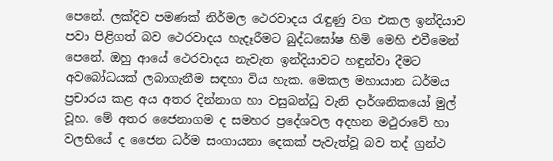පෙනේ. ලක්දිව පමණක් නිර්මල ථෙරවාදය රැඳුණු වග එකල ඉන්දියාව පවා පිළිගත් බව ථෙරවාදය හැදෑරීමට බුද්ධඝෝෂ හිමි මෙහි එවීමෙන් පෙනේ. ඔහු ආයේ ථෙරවාදය නැවැත ඉන්දියාවට හඳුන්වා දීමට අවබෝධයක් ලබාගැනීම සඳහා විය හැක. මෙකල මහායාන ධර්මය ප්‍රචාරය කළ අය අතර දින්නාග හා වසුබන්ධු වැනි දාර්ශනිකයෝ මුල් වූහ. මේ අතර ජෛනාගම ද සමහර ප්‍රදේශවල අදහන මථුරාවේ හා වලභියේ ද ජෛන ධර්ම සංගායනා දෙකක් පැවැත්වූ බව තද් ග්‍රන්ථ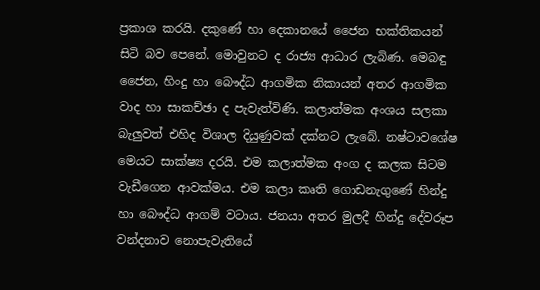ප්‍රකාශ කරයි. දකුණේ හා දෙකානයේ ජෛන භක්තිකයන් සිටි බව පෙනේ. මොවුනට ද රාජ්‍ය ආධාර ලැබිණ. මෙබඳු ජෛන, හිංදු හා බෞද්ධ ආගමික නිකායන් අතර ආගමික වාද හා සාකච්ඡා ද පැවැත්විණි. කලාත්මක අංශය සලකා බැලුවත් එහිද විශාල දියුණුවක් දක්නට ලැබේ. නෂ්ටාවශේෂ මෙයට සාක්ෂ්‍ය දරයි. එම කලාත්මක අංග ද කලක සිටම වැඩීගෙන ආවක්මය. එම කලා කෘති ගොඩනැගුණේ හින්දු හා බෞද්ධ ආගම් වටාය. ජනයා අතර මුලදී හින්දු දේවරූප වන්දනාව නොපැවැතියේ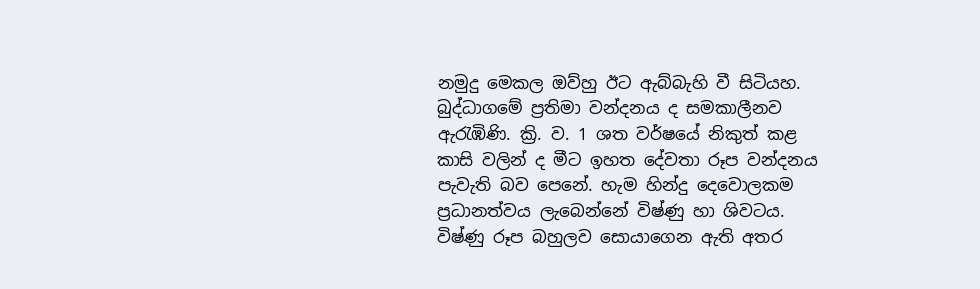නමුදු මෙකල ඔව්හු ඊට ඇබ්බැහි වී සිටියහ. බුද්ධාගමේ ප්‍රතිමා වන්දනය ද සමකාලීනව ඇරැඹිණි. ක්‍රි. ව. 1 ශත වර්ෂයේ නිකුත් කළ කාසි වලින් ද මීට ඉහත දේවතා රූප වන්දනය පැවැති බව පෙනේ. හැම හින්දු දෙවොලකම ප්‍රධානත්වය ලැබෙන්නේ විෂ්ණු හා ශිවටය. විෂ්ණු රූප බහුලව සොයාගෙන ඇති අතර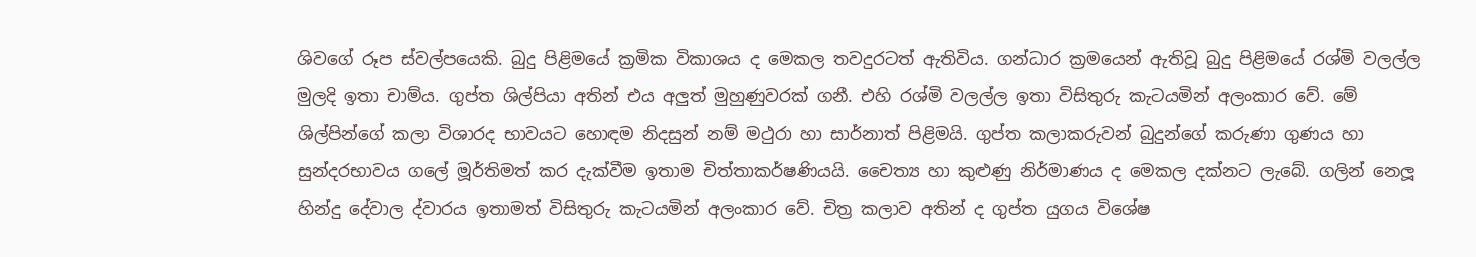ශිවගේ රූප ස්වල්පයෙකි. බුදු පිළිමයේ ක්‍රමික විකාශය ද මෙකල තවදුරටත් ඇතිවිය. ගන්ධාර ක්‍රමයෙන් ඇතිවූ බුදු පිළිමයේ රශ්මි වලල්ල මුලදි ඉතා චාම්ය. ගුප්ත ශිල්පියා අතින් එය අලුත් මුහුණුවරක් ගනී. එහි රශ්මි වලල්ල ඉතා විසිතුරු කැටයමින් අලංකාර වේ. මේ ශිල්පින්ගේ කලා විශාරද භාවයට හොඳම නිදසුන් නම් මථුරා හා සාර්නාත් පිළිමයි. ගුප්ත කලාකරුවන් බුදුන්ගේ කරුණා ගුණය හා සුන්දරභාවය ගලේ මූර්තිමත් කර දැක්වීම ඉතාම චිත්තාකර්ෂණියයි. චෛත්‍ය හා කුළුණු නිර්මාණය ද මෙකල දක්නට ලැබේ. ගලින් නෙලූ හින්දු දේවාල ද්වාරය ඉතාමත් විසිතුරු කැටයමින් අලංකාර වේ. චිත්‍ර කලාව අතින් ද ගුප්ත යුගය විශේෂ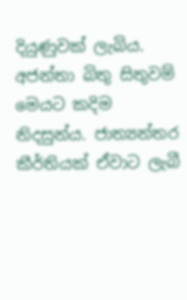දියුණුවක් ලැබිය. අජන්තා බිතු සිතුවම් මෙයට කදිම නිදසුන්ය. ජාත්‍යන්තර කීර්තියක් ඒවාට ලැබී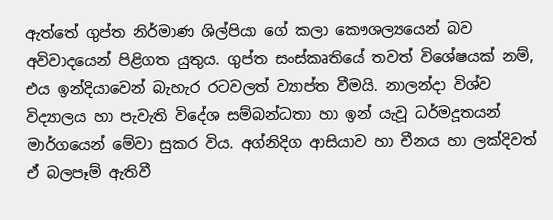ඇත්තේ ගුප්ත නිර්මාණ ශිල්පියා ගේ කලා කෞශල්‍යයෙන් බව අවිවාදයෙන් පිළිගත යුතුය. ගුප්ත සංස්කෘතියේ තවත් විශේෂයක් නම්, එය ඉන්දියාවෙන් බැහැර රටවලත් ව්‍යාප්ත වීමයි. නාලන්දා විශ්ව විද්‍යාලය හා පැවැති විදේශ සම්බන්ධතා හා ඉන් යැවූ ධර්මදූතයන් මාර්ගයෙන් මේවා සුකර විය. අග්නිදිග ආසියාව හා චීනය හා ලක්දිවත් ඒ බලපෑම් ඇතිවී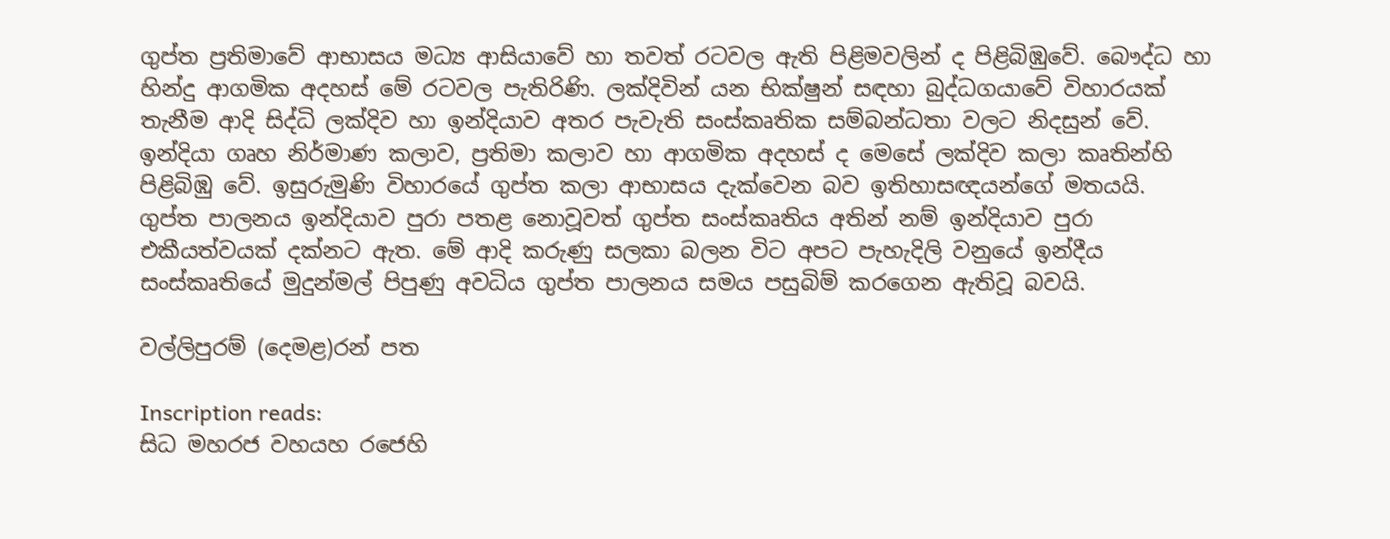ගුප්ත ප්‍රතිමාවේ ආභාසය මධ්‍ය ආසියාවේ හා තවත් රටවල ඇති පිළිමවලින් ද පිළිබිඹුවේ. බෞද්ධ හා හින්දු ආගමික අදහස් මේ රටවල පැතිරිණි. ලක්දිවින් යන භික්ෂුන් සඳහා බුද්ධගයාවේ විහාරයක් තැනීම ආදි සිද්ධි ලක්දිව හා ඉන්දියාව අතර පැවැති සංස්කෘතික සම්බන්ධතා වලට නිදසුන් වේ. ඉන්දියා ගෘහ නිර්මාණ කලාව, ප්‍රතිමා කලාව හා ආගමික අදහස් ද මෙසේ ලක්දිව කලා කෘතින්හි පිළිබිඹු වේ. ඉසුරුමුණි විහාරයේ ගුප්ත කලා ආභාසය දැක්වෙන බව ඉතිහාසඥයන්ගේ මතයයි. ගුප්ත පාලනය ඉන්දියාව පුරා පතළ නොවූවත් ගුප්ත සංස්කෘතිය අතින් නම් ඉන්දියාව පුරා එකීයත්වයක් දක්නට ඇත. මේ ආදි කරුණු සලකා බලන විට අපට පැහැදිලි වනුයේ ඉන්දීය සංස්කෘතියේ මුදුන්මල් පිපුණු අවධිය ගුප්ත පාලනය සමය පසුබිම් කරගෙන ඇතිවූ බවයි.

වල්ලිපුරම් (දෙමළ)රන් පත

Inscription reads:
සිධ මහරජ වහයහ රජෙහි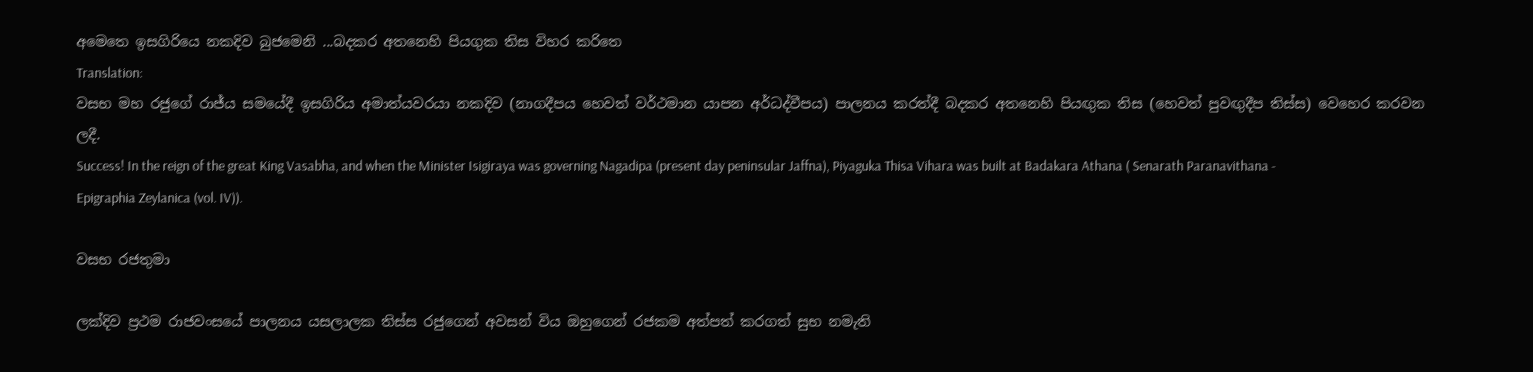අමෙතෙ ඉසගිරියෙ නකදිව බුජමෙනි ...බදකර අතනෙහි පියගුක තිස විහර කරිතෙ
Translation:
වසභ මහ රජුගේ රාජ්ය සමයේදී ඉසගිරිය අමාත්යවරයා නකදිව (නාගදීපය හෙවත් වර්ථමාන යාපන අර්ධද්වීපය) පාලනය කරත්දී බදකර අතනෙහි පියඟුක තිස (හෙවත් පුවඟුදීප තිස්ස) වෙහෙර කරවන ලදී.
Success! In the reign of the great King Vasabha, and when the Minister Isigiraya was governing Nagadipa (present day peninsular Jaffna), Piyaguka Thisa Vihara was built at Badakara Athana ( Senarath Paranavithana - Epigraphia Zeylanica (vol. IV)).

වසභ රජතුමා

ලක්දිව ප්‍රථම රාජවංසයේ පාලනය යසලාලක තිස්ස රජුගෙන් අවසන් විය ඔහුගෙන් රජකම අත්පත් කරගත් සුභ නමැති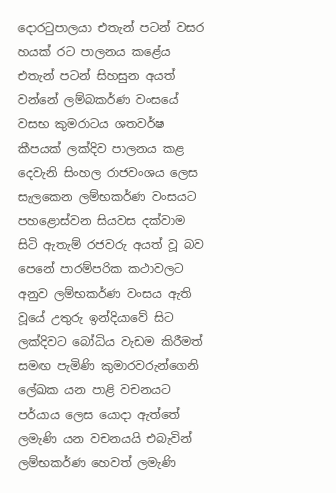දොරටුපාලයා එතැන් පටන් වසර හයක් රට පාලනය කළේය එතැන් පටන් සිහසුන අයත් වන්නේ ලම්බකර්ණ වංසයේ වසභ කුමරාටය ශතවර්ෂ කීපයක් ලක්දිව පාලනය කළ දෙවැනි සිංහල රාජවංශය ලෙස සැලකෙන ලම්භකර්ණ වංසයට පහළොස්වන සියවස දක්වාම සිටි ඇතැම් රජවරු අයත් වූ බව පෙනේ පාරම්පරික කථාවලට අනුව ලම්භකර්ණ වංසය ඇති වූයේ උතුරු ඉන්දියාවේ සිට ලක්දිවට බෝධිය වැඩම කිරීමත් සමඟ පැමිණි කුමාරවරුන්ගෙනි ලේඛක යන පාළි වචනයට පර්යාය ලෙස යොදා ඇත්තේ ලමැණි යන වචනයයි එබැවින් ලම්භකර්ණ හෙවත් ලමැණි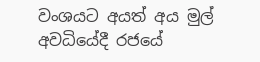වංශයට අයත් අය මුල් අවධියේදී රජයේ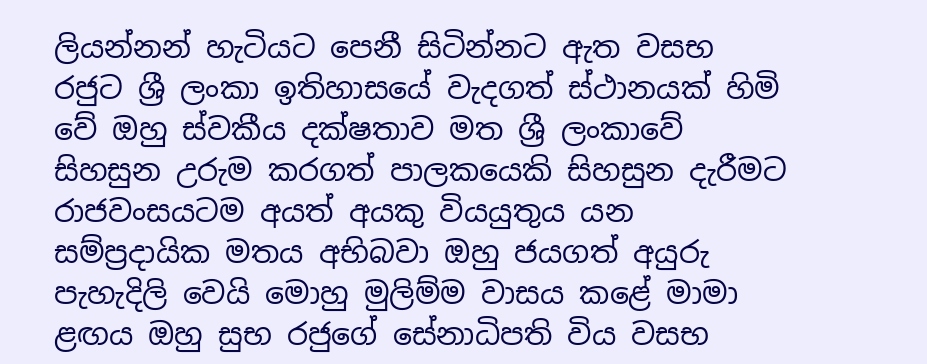ලියන්නන් හැටියට පෙනී සිටින්නට ඇත වසභ රජුට ශ්‍රී ලංකා ඉතිහාසයේ වැදගත් ස්ථානයක් හිමි වේ ඔහු ස්වකීය දක්ෂතාව මත ශ්‍රී ලංකාවේ සිහසුන උරුම කරගත් පාලකයෙකි සිහසුන දැරීමට රාජවංසයටම අයත් අයකු වියයුතුය යන සම්ප්‍රදායික මතය අභිබවා ඔහු ජයගත් අයුරු පැහැදිලි වෙයි මොහු මුලිම්ම වාසය කළේ මාමා ළඟය ඔහු සුභ රජුගේ සේනාධිපති විය වසභ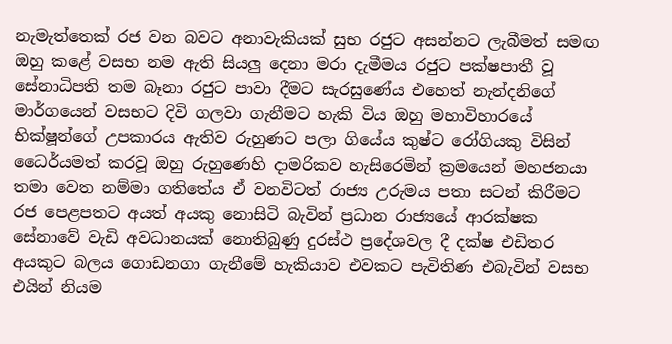නැමැත්තෙක් රජ වන බවට අනාවැකියක් සුභ රජුට අසන්නට ලැබීමත් සමඟ ඔහු කළේ වසභ නම ඇති සියලු දෙනා මරා දැමීමය රජුට පක්ෂපාතී වූ සේනාධිපති තම බෑනා රජුට පාවා දීමට සැරසුණේය එහෙත් නැන්දනිගේ මාර්ගයෙන් වසභට දිවි ගලවා ගැනීමට හැකි විය ඔහු මහාවිහාරයේ භික්ෂූන්ගේ උපකාරය ඇතිව රුහුණට පලා ගියේය කුෂ්ට රෝගියකු විසින් ධෛර්යමත් කරවූ ඔහු රුහුණෙහි දාමරිකව හැසිරෙමින් ක්‍රමයෙන් මහජනයා තමා වෙත නම්මා ගතිතේය ඒ වනවිටත් රාජ්‍ය උරුමය පතා සටන් කිරීමට රජ පෙළපතට අයත් අයකු නොසිටි බැවින් ප්‍රධාන රාජ්‍යයේ ආරක්ෂක සේනාවේ වැඩි අවධානයක් නොතිබුණු දුරස්ථ ප්‍රදේශවල දී දක්ෂ එඩිතර අයකුට බලය ගොඩනගා ගැනීමේ හැකියාව එවකට පැවිතිණ එබැවින් වසභ එයින් නියම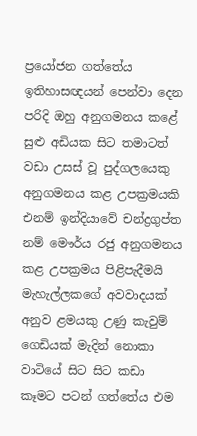ප්‍රයෝජන ගත්තේය ඉතිහාසඥයන් පෙන්වා දෙන පරිදි ඔහු අනුගමනය කළේ සුළු අඩියක සිට තමාටත් වඩා උසස් වූ පුද්ගලයෙකු අනුගමනය කළ උපක්‍රමයකි එනම් ඉන්දියාවේ චන්ද්‍රගුප්ත නම් මෞර්ය රජු අනුගමනය කළ උපක්‍රමය පිළිපැදීමයි මැහැල්ලකගේ අවවාදයක් අනුව ළමයකු උණු කැවුම් ගෙඩියක් මැදින් නොකා වාටියේ සිට සිට කඩා කෑමට පටන් ගත්තේය එම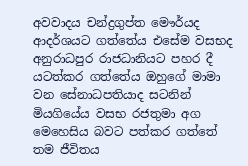අවවාදය චන්ද්‍රගුප්ත මෞර්යද ආදර්ශයට ගත්තේය එසේම වසභද අනුරාධපුර රාජධානියට පහර දී යටත්කර ගත්තේය ඔහුගේ මාමා වන සේනාධපතියාද සටනින් මියගියේය වසභ රජතුමා අග මෙහෙසිය බවට පත්කර ගත්තේ තම ජීවිතය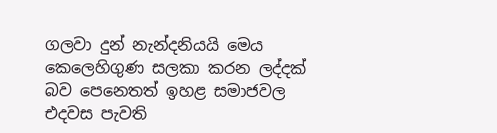ගලවා දුන් නැන්දනියයි මෙය කෙලෙහිගුණ සලකා කරන ලද්දක් බව පෙනෙතත් ඉහළ සමාජවල එදවස පැවති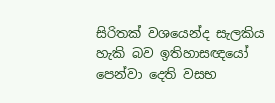සිරිතක් වශයෙන්ද සැලකිය හැකි බව ඉතිහාසඥයෝ පෙන්වා දෙති වසභ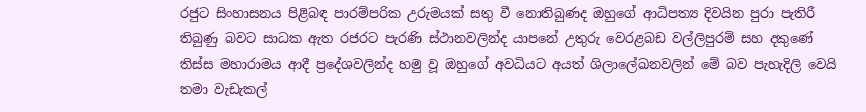රජුට සිංහාසනය පිළිබඳ පාරම්පරික උරුමයක් සතු වී නොතිබුණද ඔහුගේ ආධිපත්‍ය දිවයින පුරා පැතිරී තිබුණු බවට සාධක ඇත රජරට පැරණි ස්ථානවලින්ද යාපනේ උතුරු වෙරළබඩ වල්ලිපුරම් සහ දකුණේ තිස්ස මහාරාමය ආදී ප්‍රදේශවලින්ද හමු වූ ඔහුගේ අවධියට අයත් ශිලාලේඛනවලින් මේ බව පැහැදිලි වෙයි තමා වැඩැකල්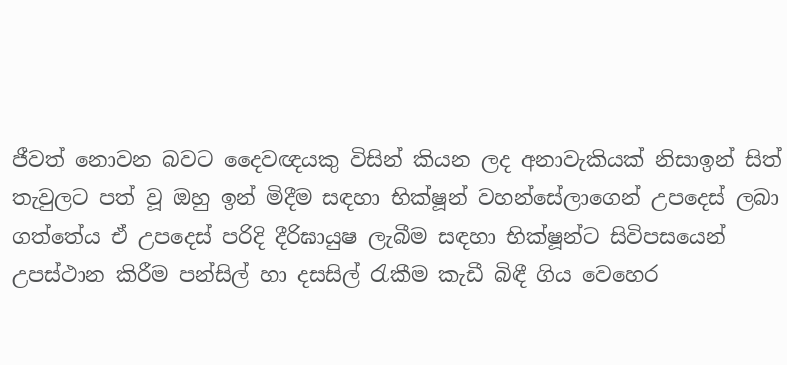ජීවත් නොවන බවට දෛවඥයකු විසින් කියන ලද අනාවැකියක් නිසාඉන් සිත් තැවුලට පත් වූ ඔහු ඉන් මිදීම සඳහා භික්ෂූන් වහන්සේලාගෙන් උපදෙස් ලබා ගත්තේය ඒ උපදෙස් පරිදි දීරිඝායුෂ ලැබීම සඳහා භික්ෂූන්ට සිවිපසයෙන් උපස්ථාන කිරීම පන්සිල් හා දසසිල් රැකීම කැඩී බිඳී ගිය වෙහෙර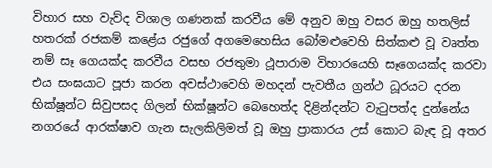විහාර සහ වැව්ද විශාල ගණනක් කරවීය මේ අනුව ඔහු වසර ඔහු හතලිස් හතරක් රජකම් කළේය රජුගේ අගමෙහෙසිය බෝමළුවෙහි සිත්කළු වූ වෘත්ත නම් සෑ ගෙයක්ද කරවීය වසභ රජතුමා ථූපාරාම විහාරයෙහි සෑගෙයක්ද කරවා එය සංඝයාට පූජා කරන අවස්ථාවෙහි මහදන් පැවතීය ග්‍රන්ථ ධූරයට දරන භික්ෂූන්ට සිවුපසද ගිලන් භික්ෂූන්ට බෙහෙත්ද දිළින්දන්ට වැටුපත්ද දුන්නේය නගරයේ ආරක්ෂාව ගැන සැලකිලිමත් වූ ඔහු ප්‍රාකාරය උස් කොට බැඳ වූ අතර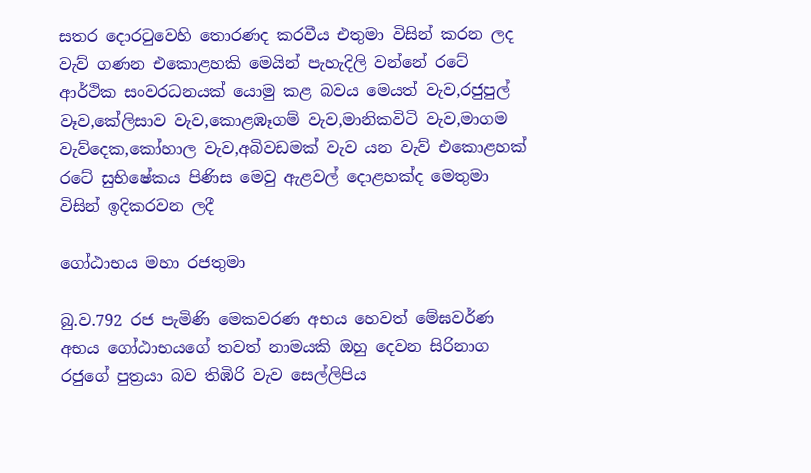සතර දොරටුවෙහි තොරණද කරවීය එතුමා විසින් කරන ලද වැව් ගණන එකොළහකි මෙයින් පැහැදිලි වන්නේ රටේ ආර්ථික සංවරධනයක් යොමු කළ බවය මෙයත් වැව,රජුපුල් වෑව,කේලිසාව වැව,කොළඹෑගම් වැව,මානිකවිටි වැව,මාගම වැව්දෙක,කෝහාල වැව,අබිවඩමක් වැව යන වැව් එකොළහක් රටේ සුභිෂේකය පිණිස මෙවු ඇළවල් දොළහක්ද මෙතුමා විසින් ඉදිකරවන ලදී

ගෝඨාභය මහා රජතුමා

බු.ව.792 රජ පැමිණි මෙකවරණ අභය හෙවත් මේඝවර්ණ අභය ගෝඨාභයගේ තවත් නාමයකි ඔහු දෙවන සිරිනාග රජුගේ පුත්‍රයා බව තිඹිරි වැව සෙල්ලිපිය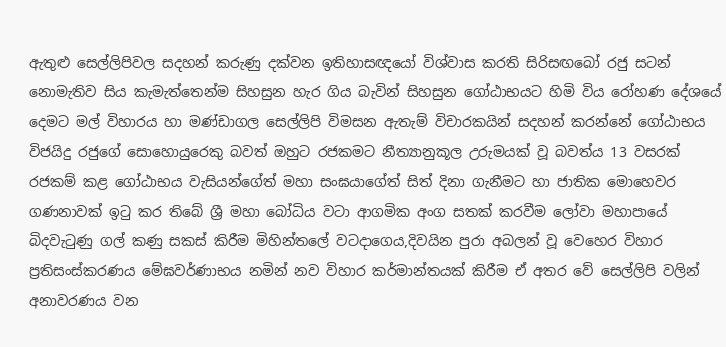ඇතුළු සෙල්ලිපිවල සදහන් කරුණු දක්වන ඉතිහාසඥයෝ විශ්වාස කරති සිරිසඟබෝ රජු සටන් නොමැතිව සිය කැමැත්තෙන්ම සිහසුන හැර ගිය බැවින් සිහසුන ගෝඨාභයට හිමි විය රෝහණ දේශයේ දෙමට මල් විහාරය හා මණ්ඩාගල සෙල්ලිපි විමසන ඇතැම් විචාරකයින් සදහන් කරන්නේ ගෝඨාභය විජයිදු රජුගේ සොහොයුරෙකු බවත් ඔහුට රජකමට නීත්‍යානුකූල උරුමයක් වූ බවත්ය 13 වසරක් රජකම් කළ ගෝඨාභය වැසියන්ගේත් මහා සංඝයාගේත් සිත් දිනා ගැනීමට හා ජාතික මොහෙවර ගණනාවක් ඉටු කර තිබේ ශ්‍රී මහා බෝධිය වටා ආගමික අංග සතක් කරවීම ලෝවා මහාපායේ බිදවැටුණු ගල් කණු සකස් කිරීම මිහින්තලේ වටදාගෙය,දිවයින පුරා අබලන් වූ වෙහෙර විහාර ප්‍රතිසංස්කරණය මේඝවර්ණාභය නමින් නව විහාර කර්මාන්තයක් කිරීම ඒ අතර වේ සෙල්ලිපි වලින් අනාවරණය වන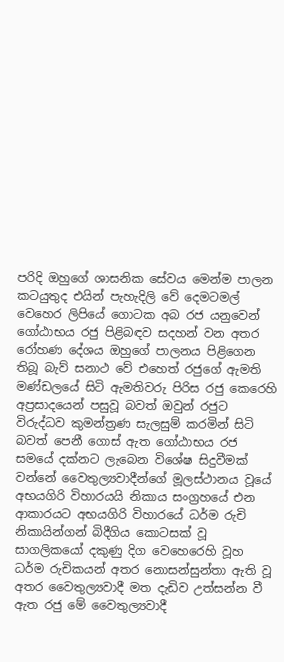පරිදි ඔහුගේ ශාසනික සේවය මෙන්ම පාලන කටයුතුද එයින් පැහැදිලි වේ දෙමටමල් වෙහෙර ලිපියේ ගොටක අබ රජ යනුවෙන් ගෝඨාභය රජු පිළිබඳව සදහන් වන අතර රෝහණ දේශය ඔහුගේ පාලනය පිළිගෙන තිබූ බැව් සනාථ වේ එහෙත් රජුගේ ඇමති මණ්ඩලයේ සිටි ඇමතිවරු පිරිස රජු කෙරෙහි අප්‍රසාදයෙන් පසුවූ බවත් ඔවුන් රජුට විරුද්ධව කුමන්ත්‍රණ සැලසුම් කරමින් සිටි බවත් පෙනී ගොස් ඇත ගෝඨාභය රජ සමයේ දක්නට ලැබෙන විශේෂ සිදුවීමක් වන්නේ වෛතුල්‍යවාදීන්ගේ මූලස්ථානය වූයේ අභයගිරි විහාරයයි නිකාය සංග්‍රහයේ එන ආකාරයට අභයගිරි විහාරයේ ධර්ම රුචි නිකායින්ගන් බිදීගිය කොටසක් වූ සාගලිකයෝ දකුණු දිග වෙහෙරෙහි වූහ ධර්ම රුචිකයන් අතර නොසන්සුන්තා ඇති වූ අතර වෛතුල්‍යවාදී මත දැඩිව උත්සන්න වී ඇත රජු මේ වෛතුල්‍යවාදී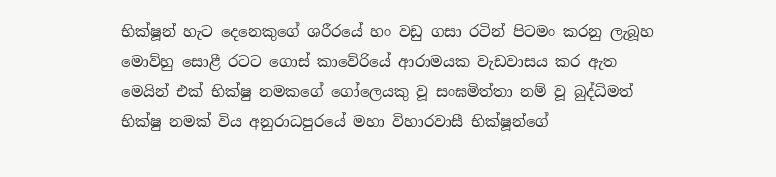භික්ෂූන් හැට දෙනෙකුගේ ශරීරයේ හං වඩු ගසා රටින් පිටමං කරනු ලැබූහ මොව්හු සොළී රටට ගොස් කාවේරියේ ආරාමයක වැඩවාසය කර ඇත මෙයින් එක් භික්ෂු නමකගේ ගෝලෙයකු වූ සංඝමිත්තා නම් වූ බුද්ධිමත් භික්ෂු නමක් විය අනුරාධපුරයේ මහා විහාරවාසී භික්ෂූන්ගේ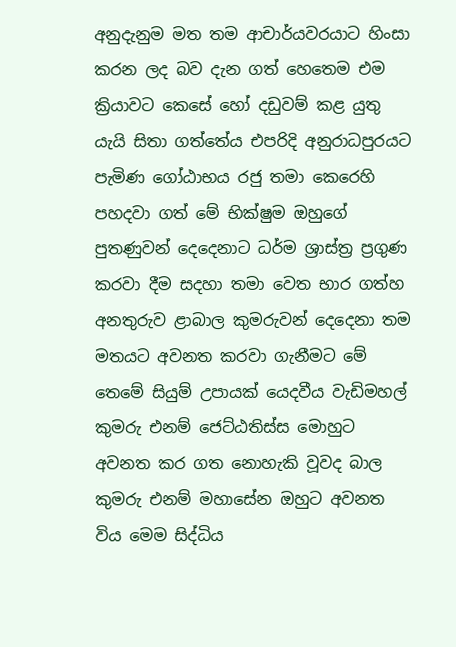අනුදැනුම මත තම ආචාර්යවරයාට හිංසා කරන ලද බව දැන ගත් හෙතෙම එම ක්‍රියාවට කෙසේ හෝ දඩුවම් කළ යුතු යැයි සිතා ගත්තේය එපරිදි අනුරාධපුරයට පැමිණ ගෝඨාභය රජු තමා කෙරෙහි පහදවා ගත් මේ භික්ෂුම ඔහුගේ පුතණුවන් දෙදෙනාට ධර්ම ශ්‍රාස්ත්‍ර ප්‍රගුණ කරවා දීම සදහා තමා වෙත භාර ගත්හ අනතුරුව ළාබාල කුමරුවන් දෙදෙනා තම මතයට අවනත කරවා ගැනීමට මේ තෙමේ සියුම් උපායක් යෙදවීය වැඩිමහල් කුමරු එනම් ජෙට්ඨතිස්ස මොහුට අවනත කර ගත නොහැකි වූවද බාල කුමරු එනම් මහාසේන ඔහුට අවනත විය මෙම සිද්ධිය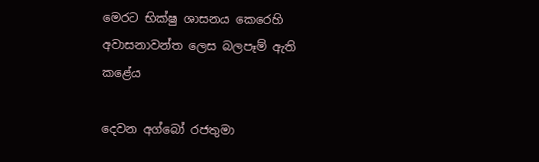මෙරට භික්ෂු ශාසනය කෙරෙහි අවාසනාවන්ත ලෙස බලපෑම් ඇති කළේය

දෙවන අග්බෝ රජතුමා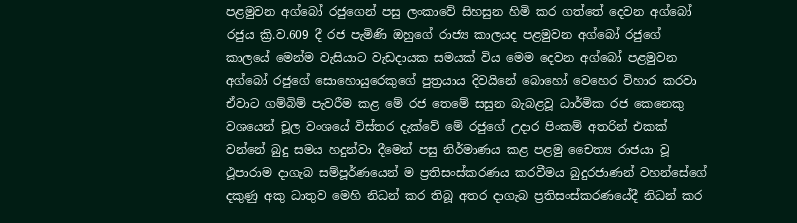පළමුවන අග්බෝ රජුගෙන් පසු ලංකාවේ සිහසුන හිමි කර ගත්තේ දෙවන අග්බෝ රජුය ක්‍රි.ව.609 දී රජ පැමිණි ඔහුගේ රාජ්‍ය කාලයද පළමුවන අග්බෝ රජුගේ කාලයේ මෙන්ම වැසියාට වැඩදායක සමයක් විය මෙම දෙවන අග්බෝ පළමුවන අග්බෝ රජුගේ සොහොයුරෙකුගේ පුත්‍රයාය දිවයිනේ බොහෝ වෙහෙර විහාර කරවා ඒවාට ගම්බිම් පැවරීම කළ මේ රජ තෙමේ සසුන බැබළවූ ධාර්මික රජ කෙනෙකු වශයෙන් චූල වංශයේ විස්තර දැක්වේ මේ රජුගේ උදාර පිංකම් අතරින් එකක් වන්නේ බුදු සමය හදුන්වා දීමෙන් පසු නිර්මාණය කළ පළමු චෛත්‍ය රාජයා වූ ථූපාරාම දාගැබ සම්පූර්ණයෙන් ම ප්‍රතිසංස්කරණය කරවීමය බුදුරජාණන් වහන්සේගේ දකුණු අකු ධාතුව මෙහි නිධන් කර තිබූ අතර දාගැබ ප්‍රතිසංස්කරණයේදී නිධන් කර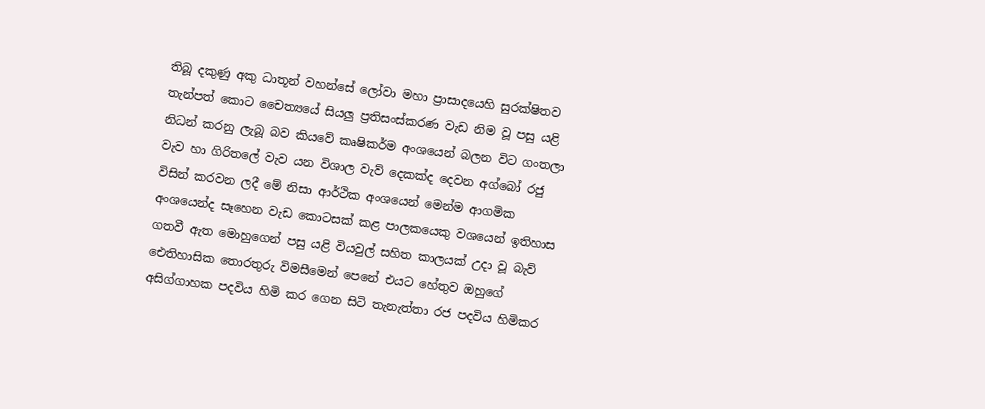තිබූ දකුණු අකු ධාතූන් වහන්සේ ලෝවා මහා ප්‍රාසාදයෙහි සුරක්ෂිතව තැන්පත් කොට චෛත්‍යයේ සියලු ප්‍රතිසංස්කරණ වැඩ නිම වූ පසු යළි නිධන් කරනු ලැබූ බව කියවේ කෘෂිකර්ම අංශයෙන් බලන විට ගංතලා වැව හා ගිරිතලේ වැව යන විශාල වැව් දෙකක්ද දෙවන අග්බෝ රජු විසින් කරවන ලදී මේ නිසා ආර්ථික අංශයෙන් මෙන්ම ආගමික අංශයෙන්ද සෑහෙන වැඩ කොටසක් කළ පාලකයෙකු වශයෙන් ඉතිහාස ගතවී ඇත මොහුගෙන් පසු යළි වියවුල් සහිත කාලයක් උදා වූ බැව් ඓතිහාසික තොරතුරු විමසීමෙන් පෙනේ එයට හේතුව ඔහුගේ අසිග්ගාහක පදවිය හිමි කර ගෙන සිටි තැනැත්තා රජ පදවිය හිමිකර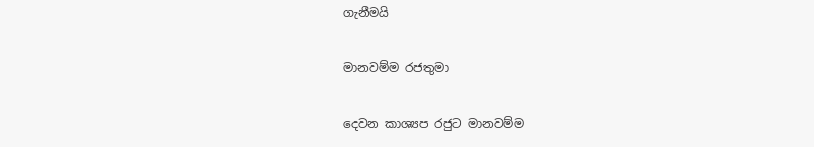ගැනීමයි

මානවම්ම රජතුමා

දෙවන කාශ්‍යප රජුට මානවම්ම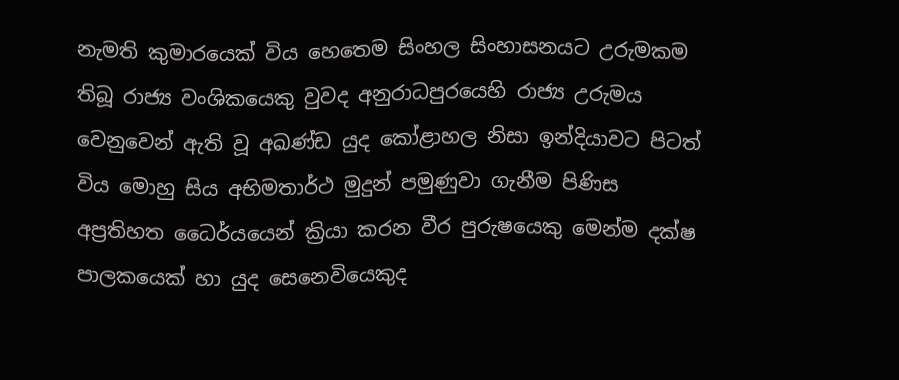නැමති කුමාරයෙක් විය හෙතෙම සිංහල සිංහාසනයට උරුමකම තිබූ රාජ්‍ය වංශිකයෙකු වුවද අනුරාධපුරයෙහි රාජ්‍ය උරුමය වෙනුවෙන් ඇති වූ අඛණ්ඩ යුද කෝළාහල නිසා ඉන්දියාවට පිටත් විය මොහු සිය අභිමතාර්ථ මුදුන් පමුණුවා ගැනීම පිණිස අප්‍රතිහත ධෛර්යයෙන් ක්‍රියා කරන වීර පුරුෂයෙකු මෙන්ම දක්ෂ පාලකයෙක් හා යුද සෙනෙවියෙකුද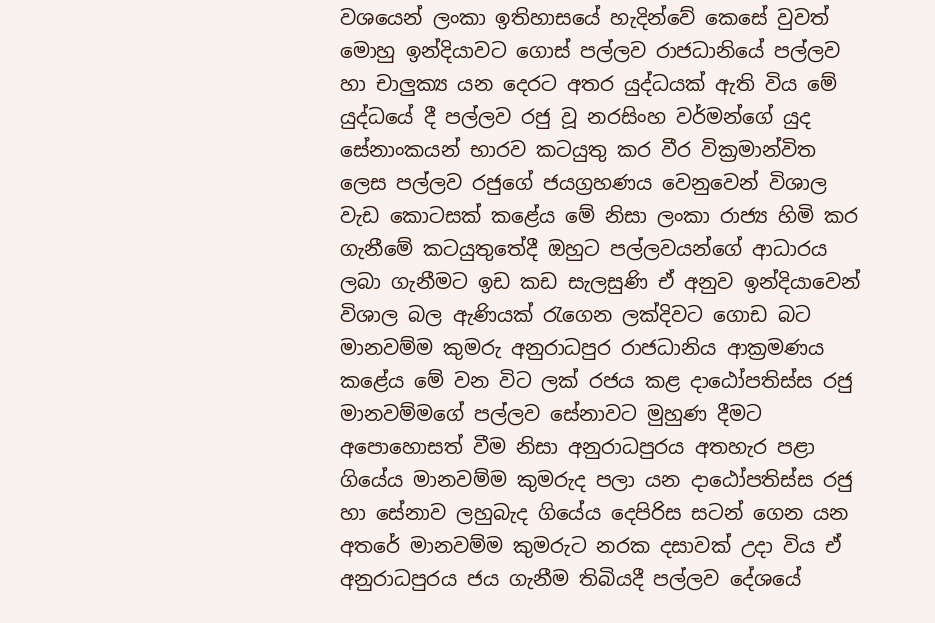වශයෙන් ලංකා ඉතිහාසයේ හැදින්වේ කෙසේ වුවත් මොහු ඉන්දියාවට ගොස් පල්ලව රාජධානියේ පල්ලව හා චාලුක්‍ය යන දෙරට අතර යුද්ධයක් ඇති විය මේ යුද්ධයේ දී පල්ලව රජු වූ නරසිංහ වර්මන්ගේ යුද සේනාංකයන් භාරව කටයුතු කර වීර වික්‍රමාන්විත ලෙස පල්ලව රජුගේ ජයග්‍රහණය වෙනුවෙන් විශාල වැඩ කොටසක් කළේය මේ නිසා ලංකා රාජ්‍ය හිමි කර ගැනීමේ කටයුතුතේදී ඔහුට පල්ලවයන්ගේ ආධාරය ලබා ගැනීමට ඉඩ කඩ සැලසුණි ඒ අනුව ඉන්දියාවෙන් විශාල බල ඇණියක් රැගෙන ලක්දිවට ගොඩ බට මානවම්ම කුමරු අනුරාධපුර රාජධානිය ආක්‍රමණය කළේය මේ වන විට ලක් රජය කළ දාඨෝපතිස්ස රජු මානවම්මගේ පල්ලව සේනාවට මුහුණ දීමට අපොහොසත් වීම නිසා අනුරාධපුරය අතහැර පළා ගියේය මානවම්ම කුමරුද පලා යන දාඨෝපතිස්ස රජු හා සේනාව ලහුබැද ගියේය දෙපිරිස සටන් ගෙන යන අතරේ මානවම්ම කුමරුට නරක දසාවක් උදා විය ඒ අනුරාධපුරය ජය ගැනීම තිබියදී පල්ලව දේශයේ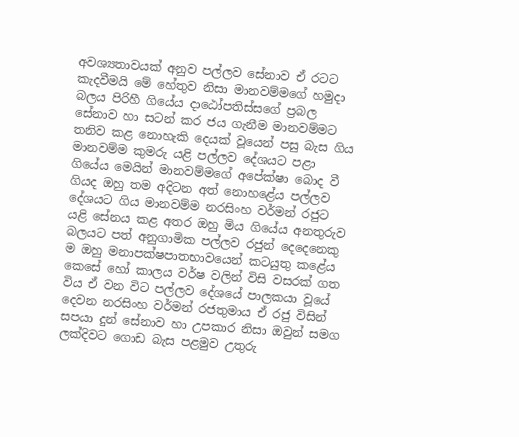අවශ්‍යතාවයක් අනුව පල්ලව සේනාව ඒ රටට කැදවීමයි මේ හේතුව නිසා මානවම්මගේ හමුදා බලය පිරිහී ගියේය දාඨෝපතිස්සගේ ප්‍රබල සේනාව හා සටන් කර ජය ගැනීම මානවම්මට තනිව කළ නොහැකි දෙයක් වූයෙන් පසු බැස ගිය මානවම්ම කුමරු යළි පල්ලව දේශයට පළා ගියේය මෙයින් මානවම්මගේ අපේක්ෂා බොද වී ගියද ඔහු තම අදිටන අත් නොහළේය පල්ලව දේශයට ගිය මානවම්ම නරසිංහ වර්මන් රජුට යළි සේනය කළ අතර ඔහු මිය ගියේය අනතුරුව බලයට පත් අනුගාමික පල්ලව රජුන් දෙදෙනෙකු ම ඔහු මනාපක්ෂපාතභාවයෙන් කටයුතු කළේය කෙසේ හෝ කාලය වර්ෂ වලින් විසි වසරක් ගත විය ඒ වන විට පල්ලව දේශයේ පාලකයා වූයේ දෙවන නරසිංහ වර්මන් රජතුමාය ඒ රජු විසින් සපයා දුන් සේනාව හා උපකාර නිසා ඔවුන් සමග ලක්දිවට ගොඩ බැස පළමුව උතුරු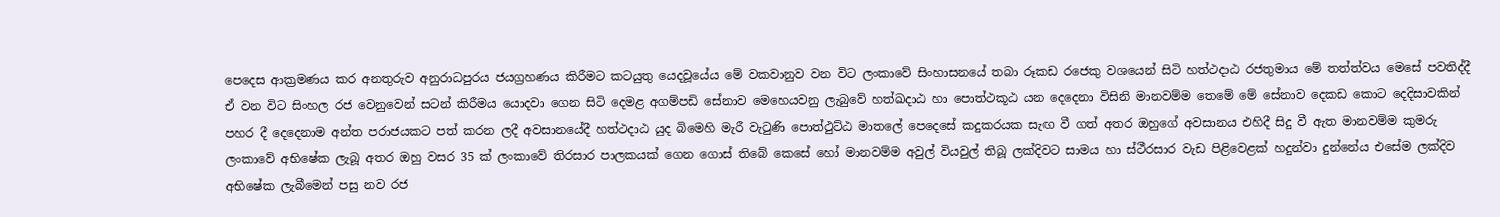පෙදෙස ආක්‍රමණය කර අනතුරුව අනුරාධපුරය ජයග්‍රහණය කිරීමට කටයුතු යෙදවූයේය මේ වකවානුව වන විට ලංකාවේ සිංහාසනයේ තබා රූකඩ රජෙකු වශයෙන් සිටි හත්ථදාඨ රජතුමාය මේ තත්ත්වය මෙසේ පවතිද්දී ඒ වන විට සිංහල රජ වෙනුවෙන් සටන් කිරීමය යොදවා ගෙන සිටි දෙමළ අගම්පඩි සේනාව මෙහෙයවනු ලැබුවේ හත්ඛදාඨ හා පොත්ථකූඨ යන දෙදෙනා විසිනි මානවම්ම තෙමේ මේ සේනාව දෙකඩ කොට දෙදිසාවකින් පහර දී දෙදෙනාම අන්ත පරාජයකට පත් කරන ලදී අවසානයේදී හත්ථදාඨ යුද බිමෙහි මැරී වැටුණි පොත්ථුට්ඨ මාතලේ පෙදෙසේ කදුකරයක සැඟ වී ගත් අතර ඔහුගේ අවසානය එහිදී සිදු වී ඇත මානවම්ම කුමරු ලංකාවේ අභිෂේක ලැබූ අතර ඔහු වසර 35 ක් ලංකාවේ තිරසාර පාලකයක් ගෙන ගොස් තිබේ කෙසේ හෝ මානවම්ම අවුල් වියවුල් තිබූ ලක්දිවට සාමය හා ස්ථීරසාර වැඩ පිළිවෙළක් හදුන්වා දුන්නේය එසේම ලක්දිව අභිෂේක ලැබීමෙන් පසු නව රජ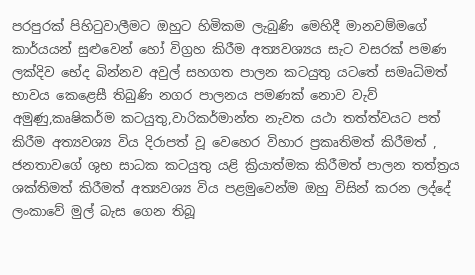පරපුරක් පිහිටුවාලීමට ඔහුට හිමිකම ලැබුණි මෙහිදී මානවම්මගේ කාර්යයන් සුළුවෙන් හෝ විග්‍රහ කිරීම අත්‍යවශ්‍යය සැට වසරක් පමණ ලක්දිව භේද බින්නව අවුල් සහගත පාලන කටයුතු යටතේ සමෘධිමත් භාවය කෙළෙසී තිබුණි නගර පාලනය පමණක් නොව වැව් අමුණු,කෘෂිකර්ම කටයුතු,වාරිකර්මාන්ත නැවත යථා තත්ත්වයට පත් කිරීම අත්‍යවශ්‍ය විය දිරාපත් වූ වෙහෙර විහාර ප්‍රකෘතිමත් කිරීමත් , ජනතාවගේ ශුභ සාධක කටයුතු යළි ක්‍රියාත්මක කිරීමත් පාලන තත්ත්‍රය ශක්තිමත් කිරීමත් අත්‍යවශ්‍ය විය පළමුවෙන්ම ඔහු විසින් කරන ලද්දේ ලංකාවේ මුල් බැස ගෙන තිබූ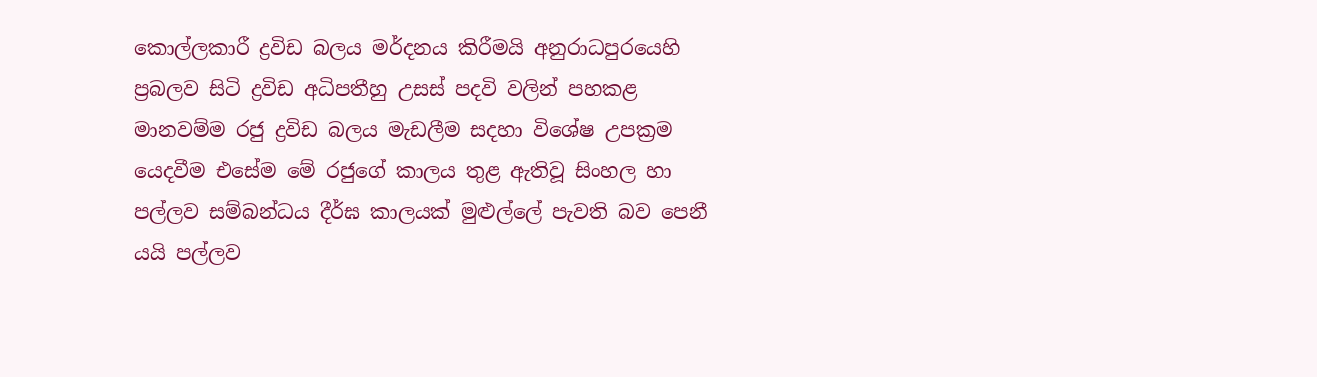කොල්ලකාරී ද්‍රවිඩ බලය මර්දනය කිරීමයි අනුරාධපුරයෙහි ප්‍රබලව සිටි ද්‍රවිඩ අධිපතීහු උසස් පදවි වලින් පහකළ මානවම්ම රජු ද්‍රවිඩ බලය මැඩලීම සදහා විශේෂ උපක්‍රම යෙදවීම එසේම මේ රජුගේ කාලය තුළ ඇතිවූ සිංහල හා පල්ලව සම්බන්ධය දීර්ඝ කාලයක් මුළුල්ලේ පැවති බව පෙනී යයි පල්ලව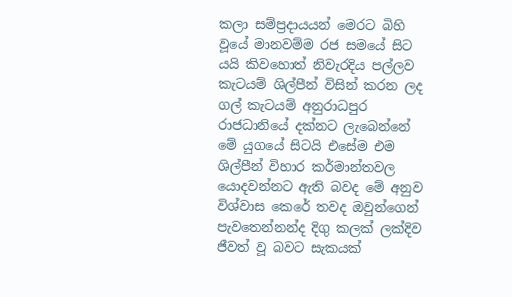කලා සම්ප්‍රදායයන් මෙරට බිහි වූයේ මානවම්ම රජ සමයේ සිට යයි කිවහොත් නිවැරදිය පල්ලව කැටයම් ශිල්පීන් විසින් කරන ලද ගල් කැටයම් අනුරාධපුර රාජධානියේ දක්නට ලැබෙන්නේ මේ යුගයේ සිටයි එසේම එම ශිල්පීන් විහාර කර්මාන්තවල යොදවන්නට ඇති බවද මේ අනුව විශ්වාස කෙරේ තවද ඔවුන්ගෙන් පැවතෙන්නන්ද දිගු කලක් ලක්දිව ජීවත් වූ බවට සැකයක්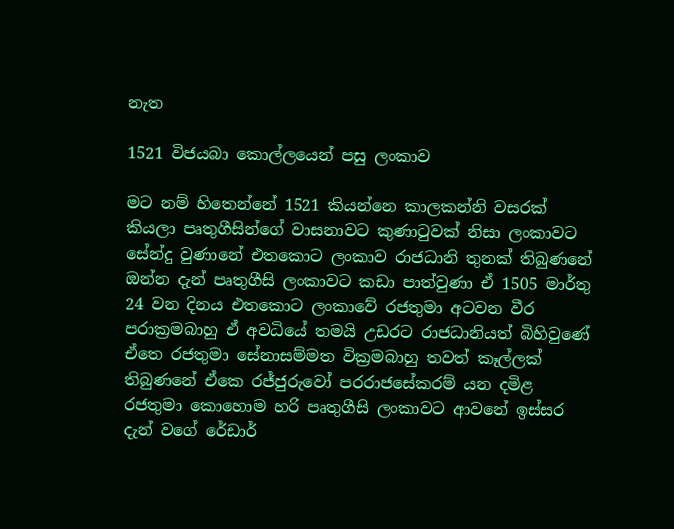නැත

1521 විජයබා කොල්ලයෙන් පසු ලංකාව

මට නම් හිතෙන්නේ 1521 කියන්නෙ කාලකන්නි වසරක් කියලා පෘතුගීසින්ගේ වාසනාවට කුණාටුවක් නිසා ලංකාවට සේන්දු වුණානේ එතකොට ලංකාව රාජධානි තුනක් තිබුණනේ ඔන්න දැන් පෘතුගීසි ලංකාවට කඩා පාත්වුණා ඒ 1505 මාර්තු 24 වන දිනය එතකොට ලංකාවේ රජතුමා අටවන වීර පරාක්‍රමබාහු ඒ අවධියේ තමයි උඩරට රාජධානියත් බිහිවුණේ ඒතෙ රජතුමා සේනාසම්මත වික්‍රමබාහු තවත් කෑල්ලක් තිබුණනේ ඒකෙ රජ්ජුරුවෝ පරරාජසේකරම් යන දමිළ රජතුමා කොහොම හරි පෘතුගීසි ලංකාවට ආවනේ ඉස්සර දැන් වගේ රේඩාර්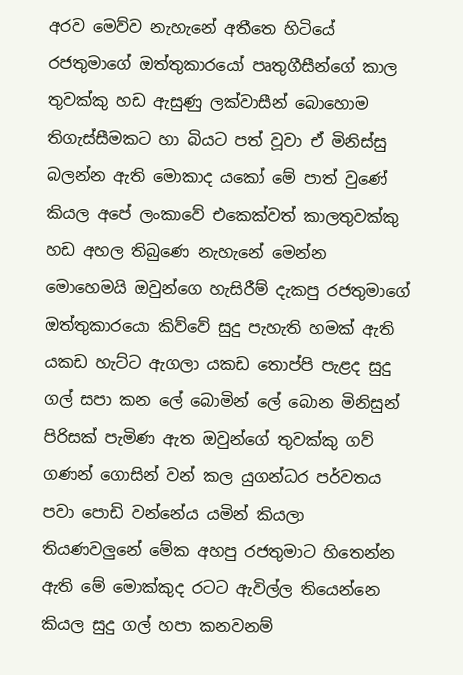අරව මෙව්ව නැහැනේ අතීතෙ හිටියේ රජතුමාගේ ඔත්තුකාරයෝ පෘතුගීසීන්ගේ කාල තුවක්කු හඩ ඇසුණු ලක්වාසීන් බොහොම තිගැස්සීමකට හා බියට පත් වූවා ඒ මිනිස්සු බලන්න ඇති මොකාද යකෝ මේ පාත් වුණේ කියල අපේ ලංකාවේ එකෙක්වත් කාලතුවක්කු හඩ අහල තිබුණෙ නැහැනේ මෙන්න මොහෙමයි ඔවුන්ගෙ හැසිරීම් දැකපු රජතුමාගේ ඔත්තුකාරයො කිව්වේ සුදු පැහැති හමක් ඇති යකඩ හැට්ට ඇගලා යකඩ තොප්පි පැළද සුදු ගල් සපා කන ලේ බොමින් ලේ බොන මිනිසුන් පිරිසක් පැමිණ ඇත ඔවුන්ගේ තුවක්කු ගව් ගණන් ගොසින් වන් කල යුගන්ධර පර්වතය පවා පොඩි වන්නේය යමින් කියලා තියණවලුනේ මේක අහපු රජතුමාට හිතෙන්න ඇති මේ මොක්කුද රටට ඇවිල්ල තියෙන්නෙ කියල සුදු ගල් හපා කනවනම්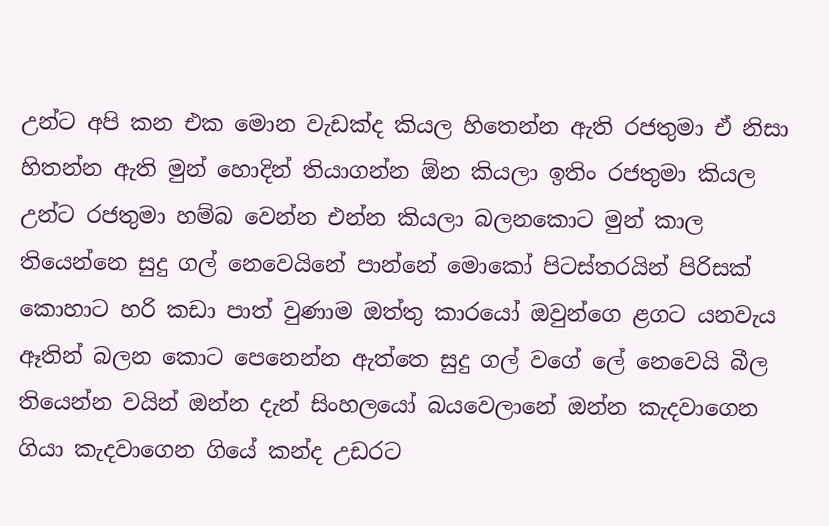උන්ට අපි කන එක මොන වැඩක්ද කියල හිතෙන්න ඇති රජතුමා ඒ නිසා හිතන්න ඇති මුන් හොදින් තියාගන්න ඕන කියලා ඉතිං රජතුමා කියල උන්ට රජතුමා හම්බ වෙන්න එන්න කියලා බලනකොට මුන් කාල තියෙන්නෙ සුදු ගල් නෙවෙයිනේ පාන්නේ මොකෝ පිටස්තරයින් පිරිසක් කොහාට හරි කඩා පාත් වුණාම ඔත්තු කාරයෝ ඔවුන්ගෙ ළගට යනවැය ඈතින් බලන කොට පෙනෙන්න ඇත්තෙ සුදු ගල් වගේ ලේ නෙවෙයි බීල තියෙන්න වයින් ඔන්න දැන් සිංහලයෝ බයවෙලානේ ඔන්න කැදවාගෙන ගියා කැදවාගෙන ගියේ කන්ද උඩරට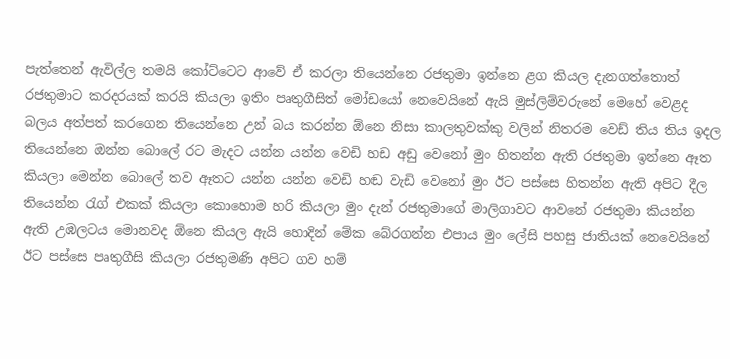පැත්තෙන් ඇවිල්ල තමයි කෝට්ටෙට ආවේ ඒ කරලා තියෙන්නෙ රජතුමා ඉන්නෙ ළග කියල දැනගත්තොත් රජතුමාට කරදරයක් කරයි කියලා ඉතිං පෘතුගීසිත් මෝඩයෝ නෙවෙයිනේ ඇයි මුස්ලිම්වරුනේ මෙහේ වෙළද බලය අත්පත් කරගෙන තියෙන්නෙ උන් බය කරන්න ඕනෙ නිසා කාලතුවක්කු වලින් නිතරම වෙඩ් තිය තිය ඉදල තියෙන්නෙ ඔන්න බොලේ රට මැදට යන්න යන්න වෙඩි හඩ අඩු වෙනෝ මුං හිතන්න ඇති රජතුමා ඉන්නෙ ඈත කියලා මෙන්න බොලේ තව ඈතට යන්න යන්න වෙඩි හඬ වැඩි වෙනෝ මුං ඊට පස්සෙ හිතන්න ඇති අපිට දීල තියෙන්න රැග් එකක් කියලා කොහොම හරි කියලා මුං දැන් රජතුමාගේ මාලිගාවට ආවනේ රජතුමා කියන්න ඇති උඹලටය මොනවද ඕනෙ කියල ඇයි හොදින් මේක බේරගන්න එපාය මුං ලේසි පහසු ජාතියක් නෙවෙයිනේ ඊට පස්සෙ පෘතුගීසි කියලා රජතුමණි අපිට ගව හම්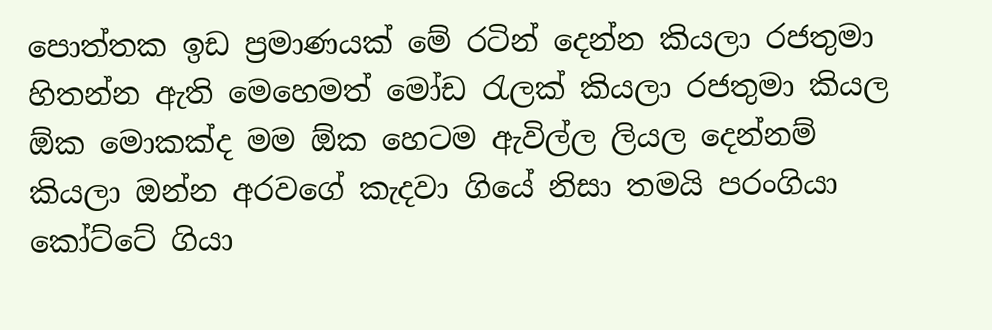පොත්තක ඉඩ ප්‍රමාණයක් මේ රටින් දෙන්න කියලා රජතුමා හිතන්න ඇති මෙහෙමත් මෝඩ රැලක් කියලා රජතුමා කියල ඕක මොකක්ද මම ඕක හෙටම ඇවිල්ල ලියල දෙන්නම් කියලා ඔන්න අරවගේ කැදවා ගියේ නිසා තමයි පරංගියා කෝට්ටේ ගියා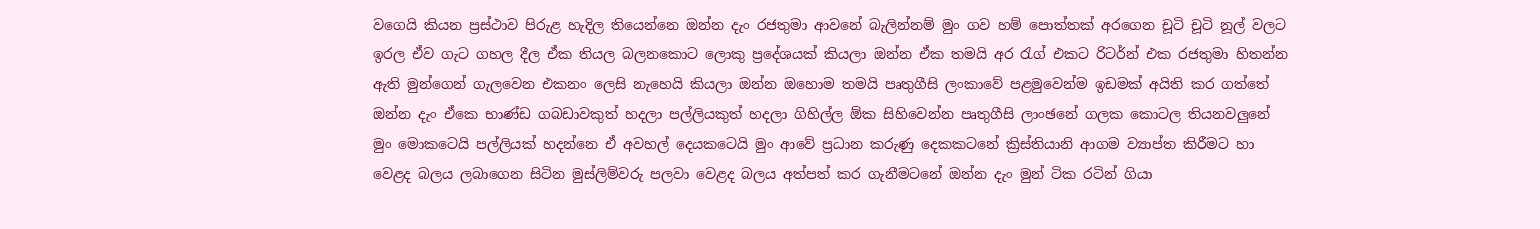වගෙයි කියන ප්‍රස්ථාව පිරුළ හැදිල තියෙන්නෙ ඔන්න දැං රජතුමා ආවනේ බැලින්නම් මුං ගව හම් පොත්තක් අරගෙන චූටි චූටි නූල් වලට ඉරල ඒව ගැට ගහල දීල ඒක තියල බලනකොට ලොකු ප්‍රදේශයක් කියලා ඔන්න ඒක තමයි අර රැග් එකට රිටර්න් එක රජතුමා හිතන්න ඇති මුන්ගෙන් ගැලවෙන එකනං ලෙසි නැහෙයි කියලා ඔන්න ඔහොම තමයි පෘතුගීසි ලංකාවේ පළමුවෙන්ම ඉඩමක් අයිති කර ගත්තේ ඔන්න දැං ඒකෙ භාණ්ඩ ගබඩාවකුත් හදලා පල්ලියකුත් හදලා ගිහිල්ල ඕක සිහිවෙන්න පෘතුගීසි ලාංඡනේ ගලක කොටල තියනවලුනේ මුං මොකටෙයි පල්ලියක් හදන්නෙ ඒ අවහල් දෙයකටෙයි මුං ආවේ ප්‍රධාන කරුණු දෙකකටනේ ක්‍රිස්තියානි ආගම ව්‍යාප්ත කිරීමට හා වෙළද බලය ලබාගෙන සිටින මුස්ලිම්වරු පලවා වෙළද බලය අත්පත් කර ගැනීමටනේ ඔන්න දැං මුන් ටික රටින් ගියා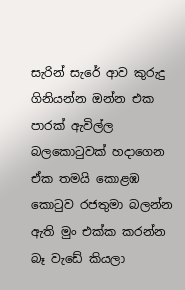සැරින් සැරේ ආව කුරුදු ගිනියන්න ඔන්න එක පාරක් ඇවිල්ල බලකොටුවක් හදාගෙන ඒක තමයි කොළඹ කොටුව රජතුමා බලන්න ඇති මුං එක්ක කරන්න බෑ වැඩේ කියලා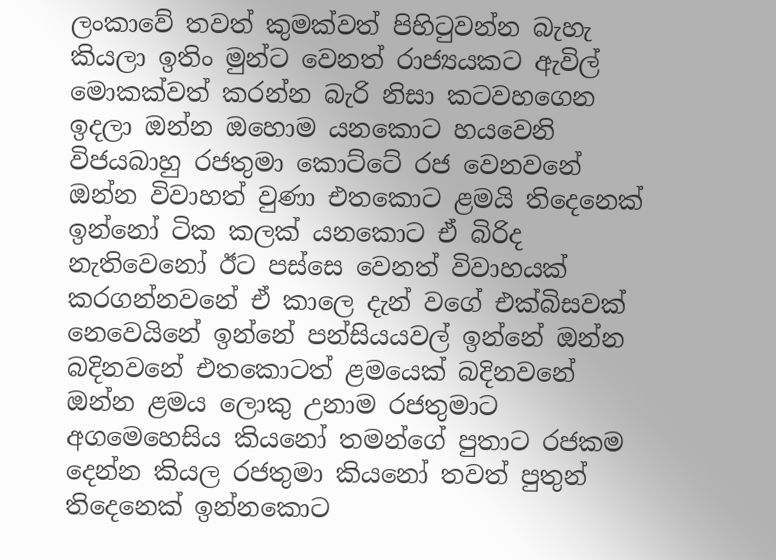ලංකාවේ තවත් කුමක්වත් පිහිටුවන්න බැහැ කියලා ඉතිං මුන්ට වෙනත් රාජ්‍යයකට ඇවිල් මොකක්වත් කරන්න බැරි නිසා කටවහගෙන ඉදලා ඔන්න ඔහොම යනකොට හයවෙනි විජයබාහු රජතුමා කොට්ටේ රජ වෙනවනේ ඔන්න විවාහත් වුණා එතකොට ළමයි තිදෙනෙක් ඉන්නෝ ටික කලක් යනකොට ඒ බිරිද නැතිවෙනෝ ඊට පස්සෙ වෙනත් විවාහයක් කරගන්නවනේ ඒ කාලෙ දැන් වගේ එක්බිසවක් නෙවෙයිනේ ඉන්නේ පන්සියයවල් ඉන්නේ ඔන්න බදිනවනේ එතකොටත් ළමයෙක් බදිනවනේ ඔන්න ළමය ලොකු උනාම රජතුමාට අගමෙහෙසිය කියනෝ තමන්ගේ පුතාට රජකම දෙන්න කියල රජතුමා කියනෝ තවත් පුතුන් තිදෙනෙක් ඉන්නකොට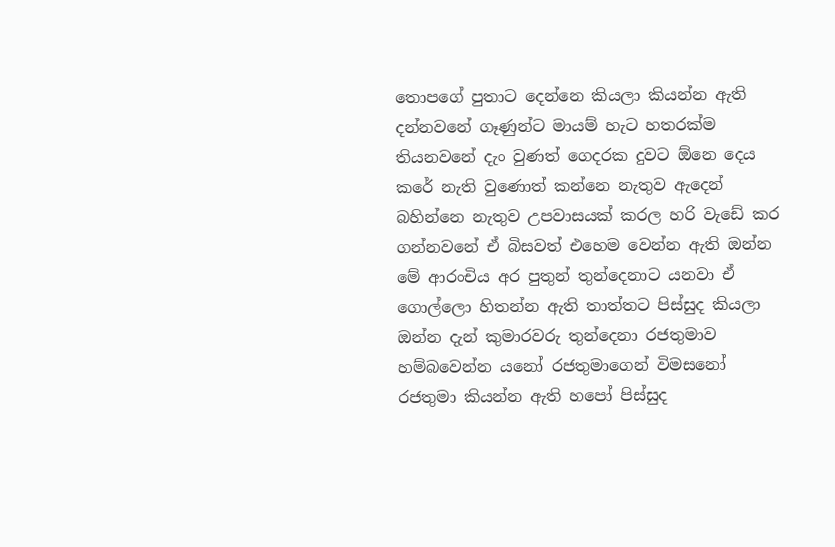තොපගේ පුතාට දෙන්නෙ කියලා කියන්න ඇති දන්නවනේ ගෑණුන්ට මායම් හැට හතරක්ම තියනවනේ දැං වුණත් ගෙදරක දුවට ඕනෙ දෙය කරේ නැති වුණොත් කන්නෙ නැතුව ඇදෙන් බහින්නෙ නැතුව උපවාසයක් කරල හරි වැඩේ කර ගන්නවනේ ඒ බිසවත් එහෙම වෙන්න ඇති ඔන්න මේ ආරංචිය අර පුතුන් තුන්දෙනාට යනවා ඒ ගොල්ලො හිතන්න ඇති තාත්තට පිස්සුද කියලා ඔන්න දැන් කුමාරවරු තුන්දෙනා රජතුමාව හම්බවෙන්න යනෝ රජතුමාගෙන් විමසනෝ රජතුමා කියන්න ඇති හපෝ පිස්සුද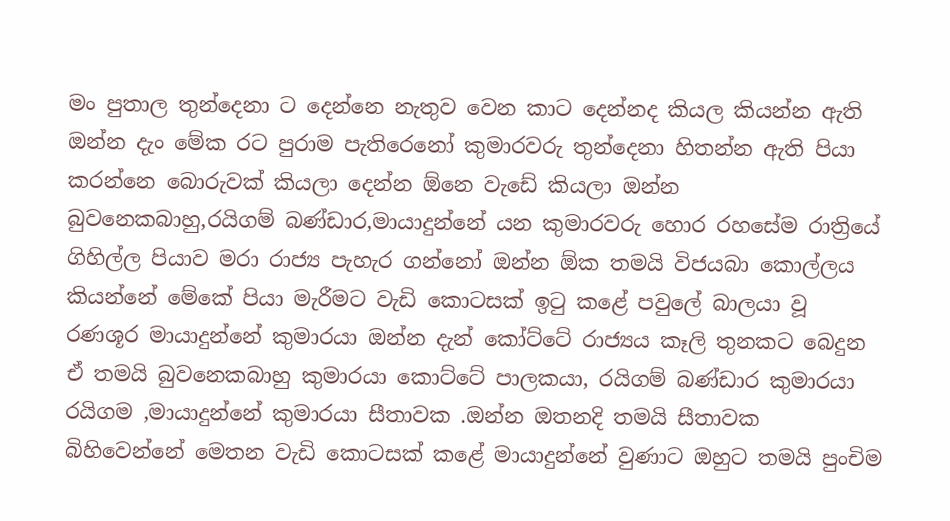මං පුතාල තුන්දෙනා ට දෙන්නෙ නැතුව වෙන කාට දෙන්නද කියල කියන්න ඇති ඔන්න දැං මේක රට පුරාම පැතිරෙනෝ කුමාරවරු තුන්දෙනා හිතන්න ඇති පියා කරන්නෙ බොරුවක් කියලා දෙන්න ඕනෙ වැඩේ කියලා ඔන්න බුවනෙකබාහු,රයිගම් බණ්ඩාර,මායාදුන්නේ යන කුමාරවරු හොර රහසේම රාත්‍රියේ ගිහිල්ල පියාව මරා රාජ්‍ය පැහැර ගන්නෝ ඔන්න ඕක තමයි විජයබා කොල්ලය කියන්නේ මේකේ පියා මැරීමට වැඩි කොටසක් ඉටු කළේ පවුලේ බාලයා වූ රණශූර මායාදුන්නේ කුමාරයා ඔන්න දැන් කෝට්ටේ රාජ්‍යය කෑලි තුනකට බෙදුන ඒ තමයි බුවනෙකබාහු කුමාරයා කොට්ටේ පාලකයා, රයිගම් බණ්ඩාර කුමාරයා රයිගම ,මායාදුන්නේ කුමාරයා සීතාවක .ඔන්න ඔතනදි තමයි සීතාවක බිහිවෙන්නේ මෙතන වැඩි කොටසක් කළේ මායාදුන්නේ වුණාට ඔහුට තමයි පුංචිම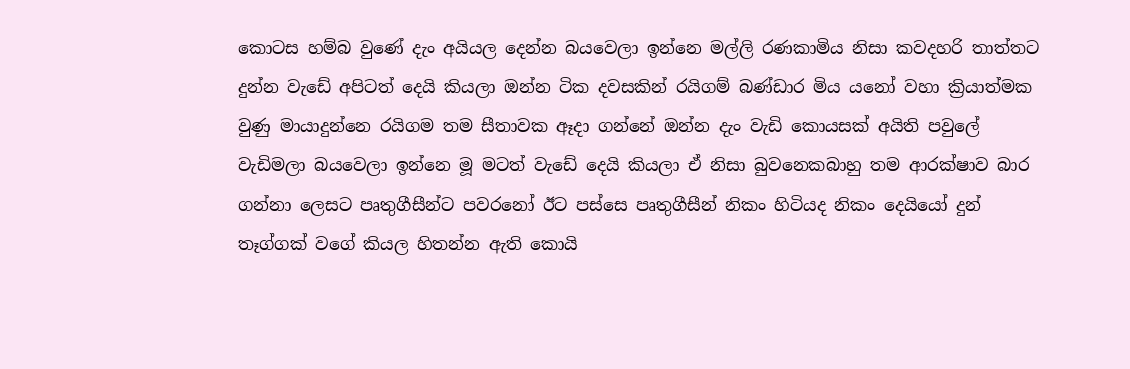කොටස හම්බ වුණේ දැං අයියල දෙන්න බයවෙලා ඉන්නෙ මල්ලි රණකාමිය නිසා කවදහරි තාත්තට දුන්න වැඩේ අපිටත් දෙයි කියලා ඔන්න ටික දවසකින් රයිගම් බණ්ඩාර මිය යනෝ වහා ක්‍රියාත්මක වුණු මායාදුන්නෙ රයිගම තම සීතාවක ඈදා ගන්නේ ඔන්න දැං වැඩි කොයසක් අයිති පවුලේ වැඩිමලා බයවෙලා ඉන්නෙ මූ මටත් වැඩේ දෙයි කියලා ඒ නිසා බුවනෙකබාහු තම ආරක්ෂාව බාර ගන්නා ලෙසට පෘතුගීසීන්ට පවරනෝ ඊට පස්සෙ පෘතුගීසීන් නිකං හිටියද නිකං දෙයියෝ දුන් තෑග්ගක් වගේ කියල හිතන්න ඇති කොයි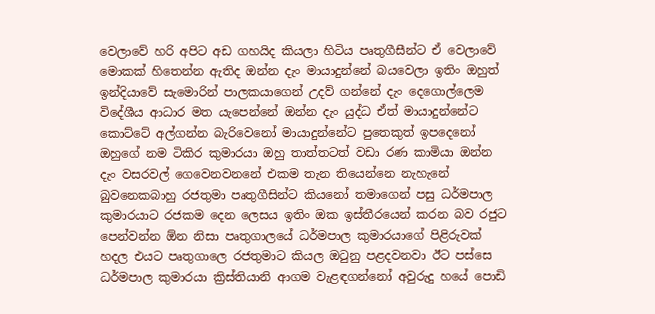වෙලාවේ හරි අපිට අඩ ගහයිද කියලා හිටිය පෘතුගීසීන්ට ඒ වෙලාවේ මොකක් හිතෙන්න ඇතිද ඔන්න දැං මායාදුන්නේ බයවෙලා ඉතිං ඔහුත් ඉන්දියාවේ සැමොරින් පාලකයාගෙන් උදව් ගන්නේ දැං දෙගොල්ලෙම විදේශීය ආධාර මත යැපෙන්නේ ඔන්න දැං යුද්ධ ඒත් මායාදුන්නේට කොට්ටේ අල්ගන්න බැරිවෙනෝ මායාදුන්නේට පුතෙකුත් ඉපදෙනෝ ඔහුගේ නම ටිකිර කුමාරයා ඔහු තාත්තටත් වඩා රණ කාමියා ඔන්න දැං වසරවල් ගෙවෙනවනනේ එකම තැන තියෙන්නෙ නැහැනේ බුවනෙකබාහු රජතුමා පෘතුගීසින්ට කියනෝ තමාගෙන් පසු ධර්මපාල කුමාරයාට රජකම දෙන ලෙසය ඉතිං ඔක ඉස්තීරයෙන් කරන බව රජුට පෙන්වන්න ඕන නිසා පෘතුගාලයේ ධර්මපාල කුමාරයාගේ පිළිරුවක් හදල එයට පෘතුගාලෙ රජතුමාට කියල ඔටුනු පළදවනවා ඊට පස්සෙ ධර්මපාල කුමාරයා ක්‍රිස්තියානි ආගම වැළඳගන්නෝ අවුරුදු හයේ පොඩි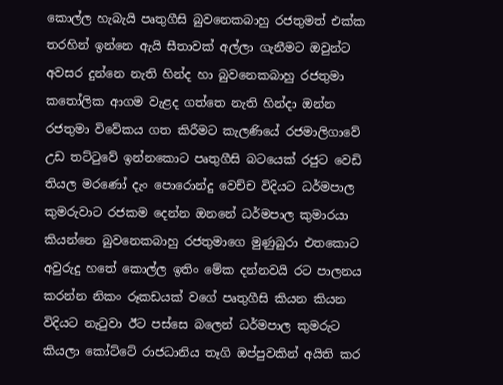කොල්ල හැබැයි පෘතුගීසි බුවනෙකබාහු රජතුමත් එක්ක තරහින් ඉන්නෙ ඇයි සීතාවක් අල්ලා ගැනීමට ඔවුන්ට අවසර දුන්නෙ නැති හින්ද හා බුවනෙකබාහු රජතුමා කතෝලික ආගම වැළද ගත්තෙ නැති හින්දා ඔන්න රජතුමා විවේකය ගත කිරීමට කැලණියේ රජමාලිගාවේ උඩ තට්ටුවේ ඉන්නකොට පෘතුගීසි බටයෙක් රජුට වෙඩි තියල මරණෝ දැං පොරොන්දු වෙච්ච විදියට ධර්මපාල කුමරුවාට රජකම දෙන්න ඔනනේ ධර්මපාල කුමාරයා කියන්නෙ බුවනෙකබාහු රජතුමාගෙ මුණුබුරා එතකොට අවුරුදු හතේ කොල්ල ඉතිං මේක දන්නවයි රට පාලනය කරන්න නිකං රූකඩයක් වගේ පෘතුගීසි කියන කියන විදියට නැටුවා ඊට පස්සෙ බලෙන් ධර්මපාල කුමරුට කියලා කෝට්ටේ රාජධානිය තෑගි ඔප්පුවකින් අයිති කර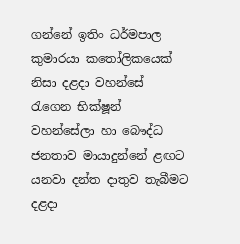ගන්නේ ඉතිං ධර්මපාල කුමාරයා කතෝලිකයෙක් නිසා දළදා වහන්සේ රැගෙන භික්ෂූන් වහන්සේලා හා බෞද්ධ ජනතාව මායාදුන්නේ ළඟට යනවා දන්ත දාතුව තැබීමට දළදා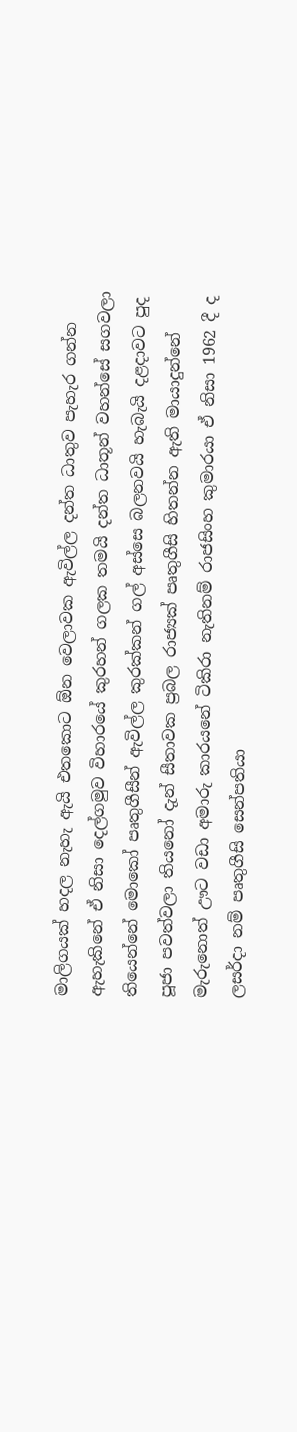මාලිගයක් හදල නැහැ ඇයි එතකොට ඕන වෙලාවක ඇවිල්ල දන්ත ධාතුව පැහැර ගන්න ඇහැකිනේ ඒ නිසා දෙල්ගමුව විහාරයේ කුරහන් ගලක තමයි දන්ත ධාතූන් වහන්සේ සගවලා තියෙන්නේ මොකෝ පෘතුගීසීන් ඇවිල්ල කුරක්කන් ගල් අස්සෙ බලනවයි හැබැයි දළදාවට පුද පූජා පවත්වලා තියනෝ දැන් සීතාවක ප්‍රබල රාජ්‍යක් පෘතුගීසි හිතන්න ඇති මායාදුන්නේ මැරුනොත් ඌට වඩා අමාරු කාරයනේ ටිකිරා නැතිනම් රාජසිංහ කුමාරයා ඒ නිසා 1962 දී ද ලසර්දා නම් පෘතුගීසි සෙන්පතියා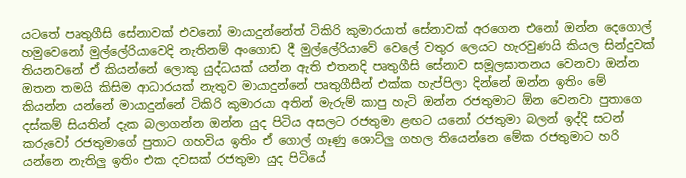යටතේ පෘතුගීසි සේනාවක් එවනෝ මායාදුන්නේත් ටිකිරි කුමාරයාත් සේනාවක් අරගෙන එනෝ ඔන්න දෙගොල් හමුවෙනෝ මුල්ලේරියාවෙදි නැතිනම් අංගොඩ දී මුල්ලේරියාවේ වෙලේ වතුර ලෙයට හැරවුණයි කියල සින්දුවක් තියනවනේ ඒ කියන්නේ ලොකු යුද්ධයක් යන්න ඇති එතනදි පෘතුගීසි සේනාව සමූලඝාතනය වෙනවා ඔන්න ඔතන තමයි කිසිම ආධාරයක් නැතුව මායාදුන්නේ පෘතුගීසීන් එක්ක හැප්පිලා දින්නේ ඔන්න ඉතිං මේ කියන්න යන්නේ මායාදුන්නේ ටිකිරි කුමාරයා අතින් මැරුම් කාපු හැටි ඔන්න රජතුමාට ඕන වෙනවා පුතාගෙ දස්කම් සියතින් දැක බලාගන්න ඔන්න යුද පිටිය අසලට රජතුමා ළඟට යනෝ රජතුමා බලන් ඉද්දි සටන් කරුවෝ රජතුමාගේ පුතාට ගහවිය ඉතිං ඒ ගොල් ගෑණු ශොට්ලු ගහල තියෙන්නෙ මේක රජතුමාට හරි යන්නෙ නැතිලු ඉතිං එක දවසක් රජතුමා යුද පිටියේ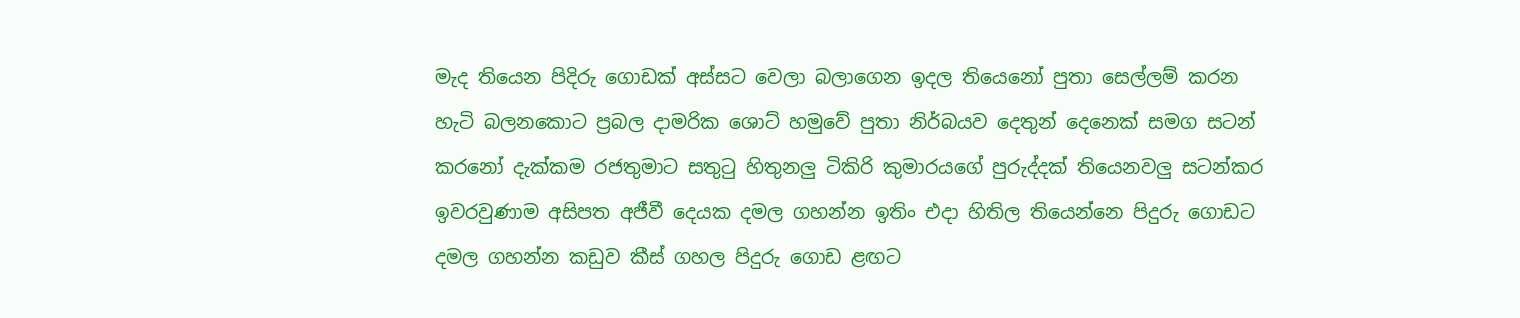මැද තියෙන පිදිරු ගොඩක් අස්සට වෙලා බලාගෙන ඉදල තියෙනෝ පුතා සෙල්ලම් කරන හැටි බලනකොට ප්‍රබල දාමරික ශොට් හමුවේ පුතා නිර්බයව දෙතුන් දෙනෙක් සමග සටන් කරනෝ දැක්කම රජතුමාට සතුටු හිතුනලු ටිකිරි කුමාරයගේ පුරුද්දක් තියෙනවලු සටන්කර ඉවරවුණාම අසිපත අජීවී දෙයක දමල ගහන්න ඉතිං එදා හිතිල තියෙන්නෙ පිදුරු ගොඩට දමල ගහන්න කඩුව කීස් ගහල පිදුරු ගොඩ ළඟට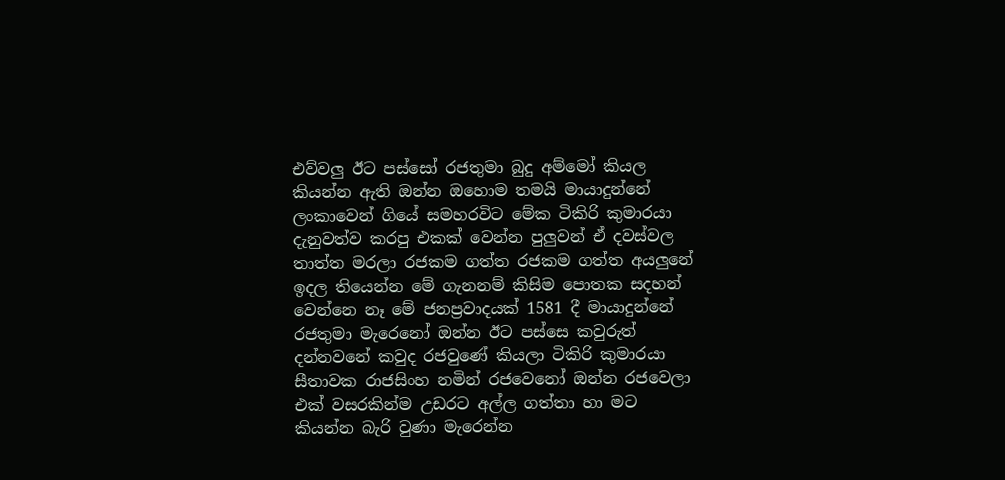එව්වලු ඊට පස්සෝ රජතුමා බුදු අම්මෝ කියල කියන්න ඇති ඔන්න ඔහොම තමයි මායාදුන්නේ ලංකාවෙන් ගියේ සමහරවිට මේක ටිකිරි කුමාරයා දැනුවත්ව කරපු එකක් වෙන්න පුලුවන් ඒ දවස්වල තාත්ත මරලා රජකම ගත්ත රජකම ගත්ත අයලුනේ ඉදල තියෙන්න මේ ගැනනම් කිසිම පොතක සදහන් වෙන්නෙ නෑ මේ ජනප්‍රවාදයක් 1581 දී මායාදුන්නේ රජතුමා මැරෙනෝ ඔන්න ඊට පස්සෙ කවුරුත් දන්නවනේ කවුද රජවුණේ කියලා ටිකිරි කුමාරයා සීතාවක රාජසිංහ නමින් රජවෙනෝ ඔන්න රජවෙලා එක් වසරකින්ම උඩරට අල්ල ගත්තා හා මට කියන්න බැරි වුණා මැරෙන්න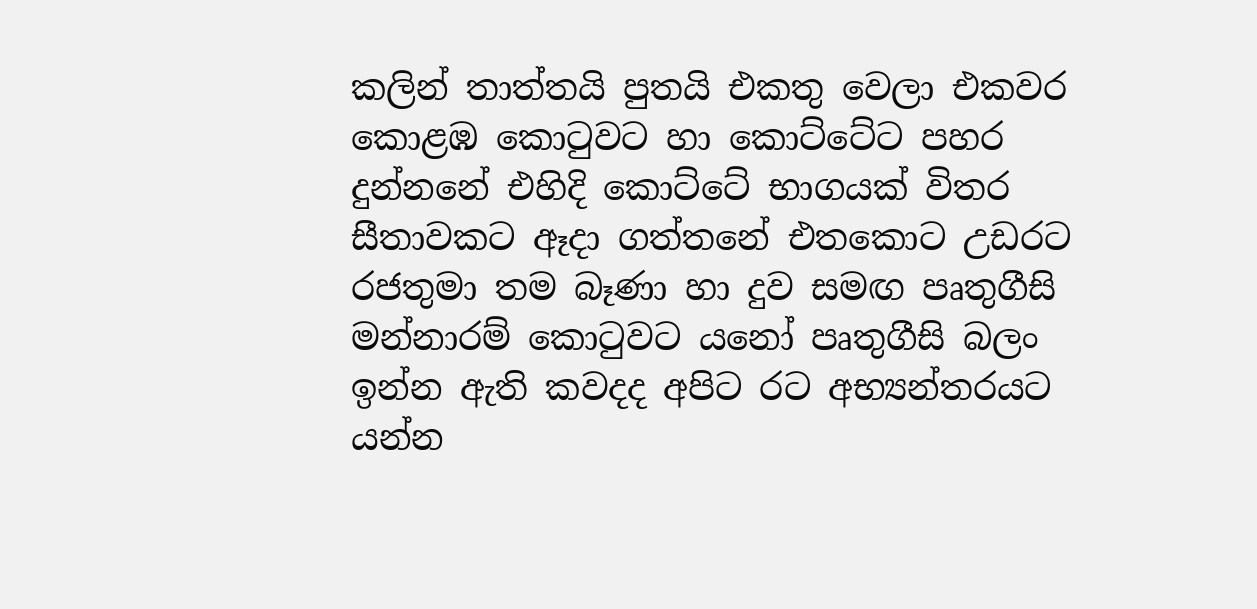කලින් තාත්තයි පුතයි එකතු වෙලා එකවර කොළඹ කොටුවට හා කොට්ටේට පහර දුන්නනේ එහිදි කොට්ටේ භාගයක් විතර සීතාවකට ඈදා ගත්ත‍නේ එතකොට උඩරට රජතුමා තම බෑණා හා දුව සමඟ පෘතුගීසි මන්නාරම් කොටුවට යනෝ පෘතුගීසි බලං ඉන්න ඇති කවදද අපිට රට අභ්‍යන්තරයට යන්න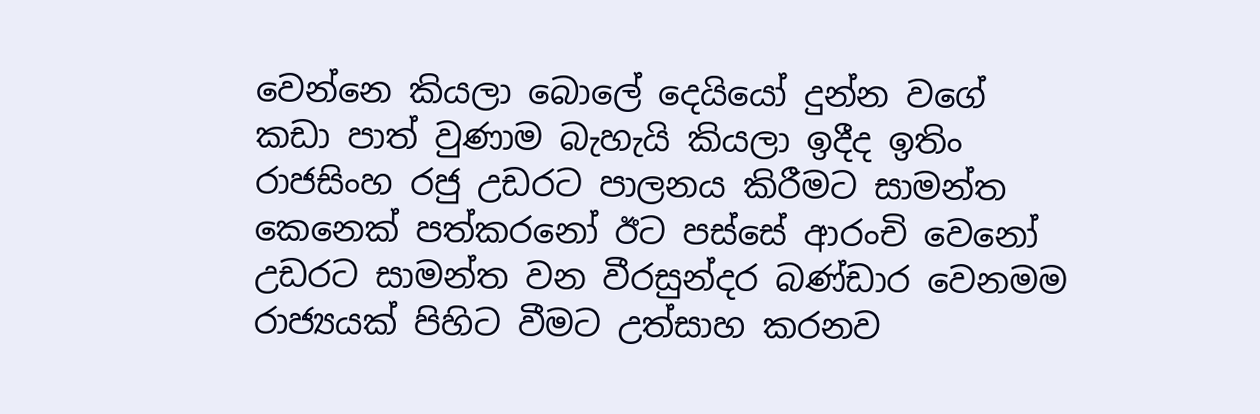වෙන්නෙ කියලා බොලේ දෙයියෝ දුන්න වගේ කඩා පාත් වුණාම බැහැයි කියලා ඉදීද ඉතිං රාජසිංහ රජු උඩරට පාලනය කිරීමට සාමන්ත කෙනෙක් පත්කරනෝ ඊට පස්සේ ආරංචි වෙනෝ උඩරට සාමන්ත වන වීරසුන්දර බණ්ඩාර වෙනමම රාජ්‍යයක් පිහිට වීමට උත්සාහ කරනව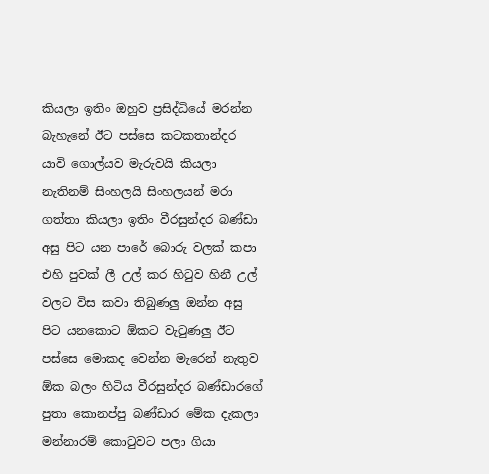කියලා ඉතිං ඔහුව ප්‍රසිද්ධියේ මරන්න බැහැනේ ඊට පස්සෙ කටකතාන්දර යාවි ගොල්යව මැරුවයි කියලා නැතිනම් සිංහලයි සිංහලයන් මරා ගත්තා කියලා ඉතිං වීරසුන්දර බණ්ඩා අසු පිට යන පාරේ බොරු වලක් කපා එහි පුවක් ලී උල් කර හිටුව හිනී උල් වලට විස කවා තිබුණලු ඔන්න අසු පිට යනකොට ඕකට වැටුණලු ඊට පස්සෙ මොකද වෙන්න මැරෙන් නැතුව ඕක බලං හිටිය වීරසුන්දර බණ්ඩාරගේ පුතා කොනප්පු බණ්ඩාර මේක දැකලා මන්නාරම් කොටුවට පලා ගියා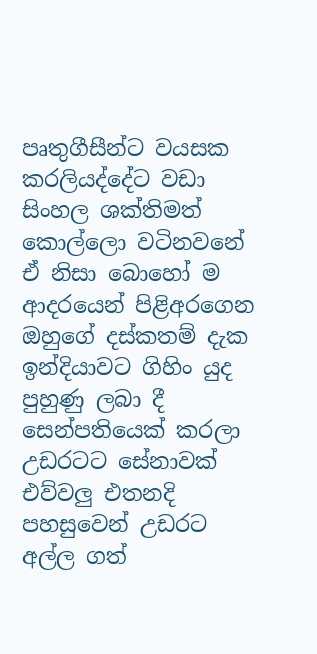පෘතුගීසීන්ට වයසක කරලියද්දේට වඩා සිංහල ශක්තිමත් කොල්ලො වටිනවනේ ඒ නිසා බොහෝ ම ආදරයෙන් පිළිඅරගෙන ඔහුගේ දස්කතම් දැක ඉන්දියාවට ගිහිං යුද පුහුණු ලබා දී සෙන්පතියෙක් කරලා උඩරටට සේනාවක් එව්වලු එතනදි පහසුවෙන් උඩරට අල්ල ගත්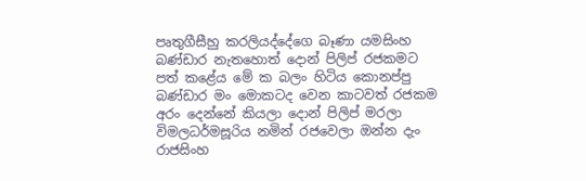පෘතුගීසීහු කරලියද්දේගෙ බෑණා යමසිංහ බණ්ඩාර නැතහොත් දොන් පිලිප් රජකමට පත් කළේය මේ ක බලං හිටිය කොනප්පු බණ්ඩාර මං මොකටද වෙන කාටවත් රජකම අරං දෙන්නේ කියලා දොන් පිලිප් මරලා විමලධර්මසූරිය නමින් රජවෙලා ඔන්න දැං රාජසිංහ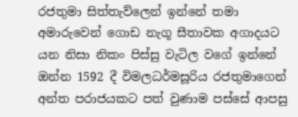රජතුමා සිත්තැව්ලෙන් ඉන්නේ තමා අමාරුවෙන් ගොඩ නැගූ සීතාවක අගාදයට යන නිසා නිකං පිස්සු වැටිල වගේ ඉන්නේ ඔන්න 1592 දී විමලධර්මසූරිය රජතුමාගෙන් අන්ත පරාජයකට පත් වුණාම පස්සේ ආපසු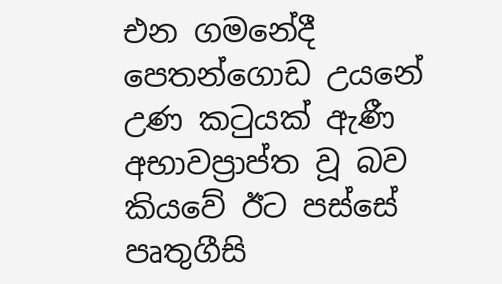එන ගමනේදී පෙතන්ගොඩ උයනේ උණ කටුයක් ඇණී අභාවප්‍රාප්ත වූ බව කියවේ ඊට පස්සේ පෘතුගීසි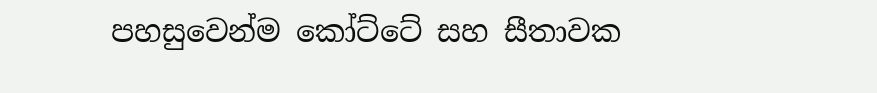පහසුවෙන්ම කෝට්ටේ සහ සීතාවක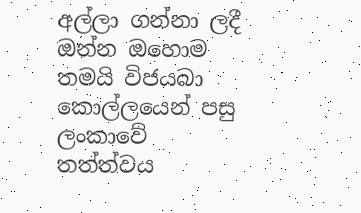අල්ලා ගන්නා ලදී ඔන්න ඔහොම තමයි විජයබා කොල්ලයෙන් පසු ලංකාවේ තත්ත්වය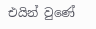එයින් වුණේ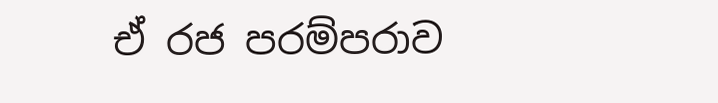ඒ රජ පරම්පරාව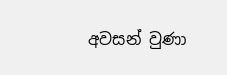අවසන් වුණා